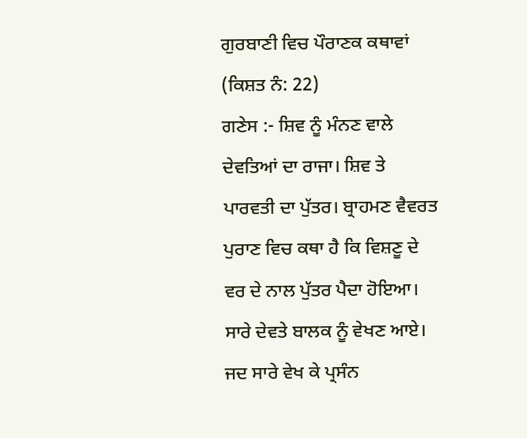ਗੁਰਬਾਣੀ ਵਿਚ ਪੌਰਾਣਕ ਕਥਾਵਾਂ (ਕਿਸ਼ਤ ਨੰ: 22)
ਗਣੇਸ :- ਸ਼ਿਵ ਨੂੰ ਮੰਨਣ ਵਾਲੇ ਦੇਵਤਿਆਂ ਦਾ ਰਾਜਾ। ਸ਼ਿਵ ਤੇ ਪਾਰਵਤੀ ਦਾ ਪੁੱਤਰ। ਬ੍ਰਾਹਮਣ ਵੈਵਰਤ ਪੁਰਾਣ ਵਿਚ ਕਥਾ ਹੈ ਕਿ ਵਿਸ਼ਣੂ ਦੇ ਵਰ ਦੇ ਨਾਲ ਪੁੱਤਰ ਪੈਦਾ ਹੋਇਆ। ਸਾਰੇ ਦੇਵਤੇ ਬਾਲਕ ਨੂੰ ਵੇਖਣ ਆਏ। ਜਦ ਸਾਰੇ ਵੇਖ ਕੇ ਪ੍ਰਸੰਨ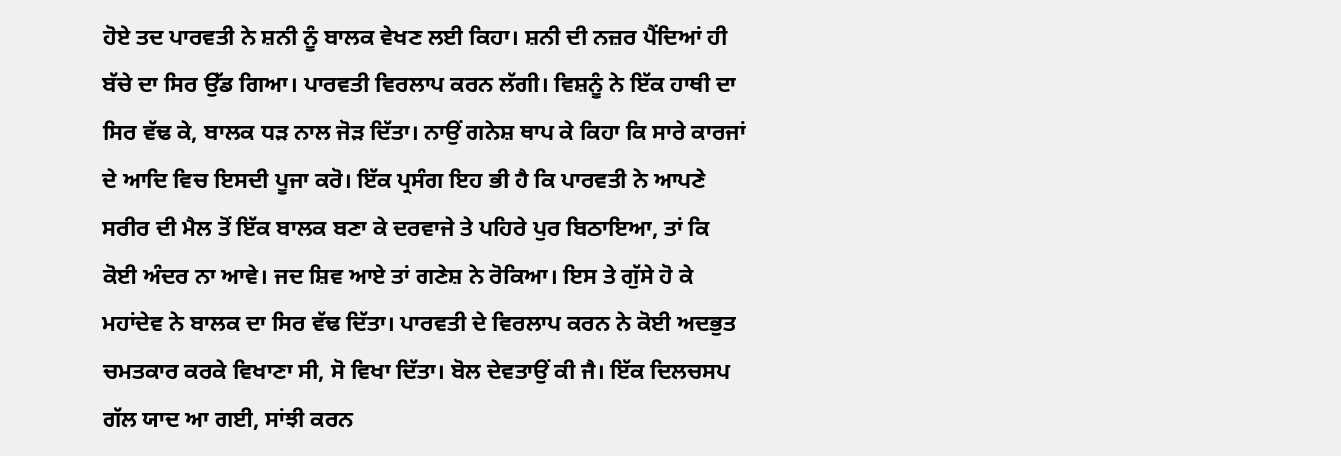ਹੋਏ ਤਦ ਪਾਰਵਤੀ ਨੇ ਸ਼ਨੀ ਨੂੰ ਬਾਲਕ ਵੇਖਣ ਲਈ ਕਿਹਾ। ਸ਼ਨੀ ਦੀ ਨਜ਼ਰ ਪੈਂਦਿਆਂ ਹੀ ਬੱਚੇ ਦਾ ਸਿਰ ਉੱਡ ਗਿਆ। ਪਾਰਵਤੀ ਵਿਰਲਾਪ ਕਰਨ ਲੱਗੀ। ਵਿਸ਼ਨੂੰ ਨੇ ਇੱਕ ਹਾਥੀ ਦਾ ਸਿਰ ਵੱਢ ਕੇ, ਬਾਲਕ ਧੜ ਨਾਲ ਜੋੜ ਦਿੱਤਾ। ਨਾਉਂ ਗਨੇਸ਼ ਥਾਪ ਕੇ ਕਿਹਾ ਕਿ ਸਾਰੇ ਕਾਰਜਾਂ ਦੇ ਆਦਿ ਵਿਚ ਇਸਦੀ ਪੂਜਾ ਕਰੋ। ਇੱਕ ਪ੍ਰਸੰਗ ਇਹ ਭੀ ਹੈ ਕਿ ਪਾਰਵਤੀ ਨੇ ਆਪਣੇ ਸਰੀਰ ਦੀ ਮੈਲ ਤੋਂ ਇੱਕ ਬਾਲਕ ਬਣਾ ਕੇ ਦਰਵਾਜੇ ਤੇ ਪਹਿਰੇ ਪੁਰ ਬਿਠਾਇਆ, ਤਾਂ ਕਿ ਕੋਈ ਅੰਦਰ ਨਾ ਆਵੇ। ਜਦ ਸ਼ਿਵ ਆਏ ਤਾਂ ਗਣੇਸ਼ ਨੇ ਰੋਕਿਆ। ਇਸ ਤੇ ਗੁੱਸੇ ਹੋ ਕੇ ਮਹਾਂਦੇਵ ਨੇ ਬਾਲਕ ਦਾ ਸਿਰ ਵੱਢ ਦਿੱਤਾ। ਪਾਰਵਤੀ ਦੇ ਵਿਰਲਾਪ ਕਰਨ ਨੇ ਕੋਈ ਅਦਭੁਤ ਚਮਤਕਾਰ ਕਰਕੇ ਵਿਖਾਣਾ ਸੀ, ਸੋ ਵਿਖਾ ਦਿੱਤਾ। ਬੋਲ ਦੇਵਤਾਉਂ ਕੀ ਜੈ। ਇੱਕ ਦਿਲਚਸਪ ਗੱਲ ਯਾਦ ਆ ਗਈ, ਸਾਂਝੀ ਕਰਨ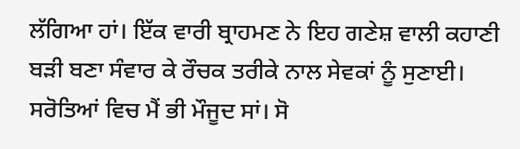ਲੱਗਿਆ ਹਾਂ। ਇੱਕ ਵਾਰੀ ਬ੍ਰਾਹਮਣ ਨੇ ਇਹ ਗਣੇਸ਼ ਵਾਲੀ ਕਹਾਣੀ ਬੜੀ ਬਣਾ ਸੰਵਾਰ ਕੇ ਰੌਚਕ ਤਰੀਕੇ ਨਾਲ ਸੇਵਕਾਂ ਨੂੰ ਸੁਣਾਈ। ਸਰੋਤਿਆਂ ਵਿਚ ਮੈਂ ਭੀ ਮੌਜੂਦ ਸਾਂ। ਸੋ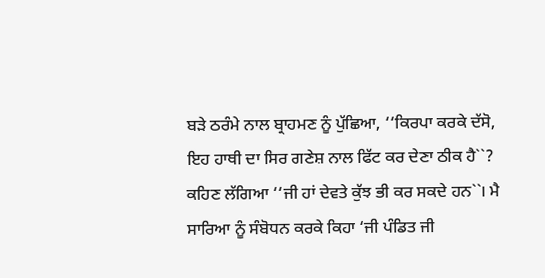ਬੜੇ ਠਰੰਮੇ ਨਾਲ ਬ੍ਰਾਹਮਣ ਨੂੰ ਪੁੱਛਿਆ, ‘‘ਕਿਰਪਾ ਕਰਕੇ ਦੱਸੋ, ਇਹ ਹਾਥੀ ਦਾ ਸਿਰ ਗਣੇਸ਼ ਨਾਲ ਫਿੱਟ ਕਰ ਦੇਣਾ ਠੀਕ ਹੈ``? ਕਹਿਣ ਲੱਗਿਆ ‘‘ਜੀ ਹਾਂ ਦੇਵਤੇ ਕੁੱਝ ਭੀ ਕਰ ਸਕਦੇ ਹਨ``। ਮੈ ਸਾਰਿਆ ਨੂੰ ਸੰਬੋਧਨ ਕਰਕੇ ਕਿਹਾ ‘ਜੀ ਪੰਡਿਤ ਜੀ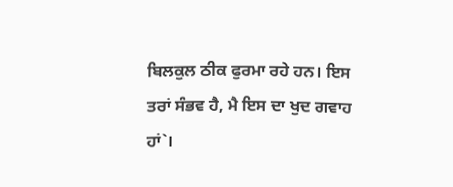ਬਿਲਕੁਲ ਠੀਕ ਫੁਰਮਾ ਰਹੇ ਹਨ। ਇਸ ਤਰਾਂ ਸੰਭਵ ਹੈ, ਮੈ ਇਸ ਦਾ ਖੁਦ ਗਵਾਹ ਹਾਂ`।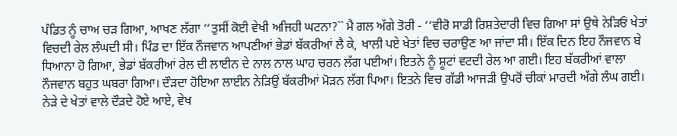ਪੰਡਿਤ ਨੂੰ ਚਾਅ ਚੜ ਗਿਆ, ਆਖਣ ਲੱਗਾ ‘‘ਤੁਸੀਂ ਕੋਈ ਵੇਖੀ ਅਜਿਹੀ ਘਟਨਾ?`` ਮੈ ਗਲ ਅੱਗੇ ਤੋਰੀ - ‘‘ਵੀਰੋ ਸਾਡੀ ਰਿਸ਼ਤੇਦਾਰੀ ਵਿਚ ਗਿਆ ਸਾਂ ਉਥੇ ਨੇੜਿਓਂ ਖੇਤਾਂ ਵਿਚਦੀ ਰੇਲ ਲੰਘਦੀ ਸੀ। ਪਿੰਡ ਦਾ ਇੱਕ ਨੌਜਵਾਨ ਆਪਣੀਆਂ ਭੇਡਾਂ ਬੱਕਰੀਆਂ ਲੈ ਕੇ, ਖਾਲੀ ਪਏ ਖੇਤਾਂ ਵਿਚ ਚਰਾਉਣ ਆ ਜਾਂਦਾ ਸੀ। ਇੱਕ ਦਿਨ ਇਹ ਨੌਜਵਾਨ ਬੇ ਧਿਆਨਾ ਹੋ ਗਿਆ, ਭੇਡਾਂ ਬੱਕਰੀਆਂ ਰੇਲ ਦੀ ਲਾਈਨ ਦੇ ਨਾਲ ਨਾਲ ਘਾਹ ਚਰਨ ਲੱਗ ਪਈਆਂ। ਇਤਨੇ ਨੂੰ ਸ਼ੂਟਾਂ ਵਟਦੀ ਰੇਲ ਆ ਗਈ। ਇਹ ਬੱਕਰੀਆਂ ਵਾਲਾ ਨੌਜਵਾਨ ਬਹੁਤ ਘਬਰਾ ਗਿਆ। ਦੌੜਦਾ ਹੋਇਆ ਲਾਈਨ ਨੇੜਿਉਂ ਬੱਕਰੀਆਂ ਮੋੜਨ ਲੱਗ ਪਿਆ। ਇਤਨੇ ਵਿਚ ਗੱਡੀ ਆਜੜੀ ਉਪਰੋਂ ਚੀਕਾਂ ਮਾਰਦੀ ਅੱਗੇ ਲੰਘ ਗਈ। ਨੇੜੇ ਦੇ ਖੇਤਾਂ ਵਾਲੇ ਦੌੜਦੇ ਹੋਏ ਆਏ, ਵੇਖ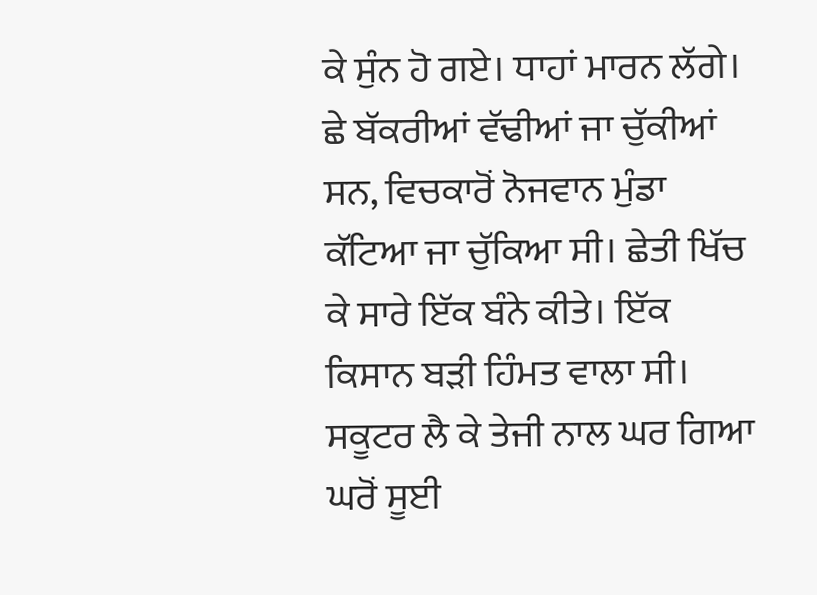ਕੇ ਸੁੰਨ ਹੋ ਗਏ। ਧਾਹਾਂ ਮਾਰਨ ਲੱਗੇ। ਛੇ ਬੱਕਰੀਆਂ ਵੱਢੀਆਂ ਜਾ ਚੁੱਕੀਆਂ ਸਨ, ਵਿਚਕਾਰੋਂ ਨੋਜਵਾਨ ਮੁੰਡਾ ਕੱਟਿਆ ਜਾ ਚੁੱਕਿਆ ਸੀ। ਛੇਤੀ ਖਿੱਚ ਕੇ ਸਾਰੇ ਇੱਕ ਬੰਨੇ ਕੀਤੇ। ਇੱਕ ਕਿਸਾਨ ਬੜੀ ਹਿੰਮਤ ਵਾਲਾ ਸੀ। ਸਕੂਟਰ ਲੈ ਕੇ ਤੇਜੀ ਨਾਲ ਘਰ ਗਿਆ ਘਰੋਂ ਸੂਈ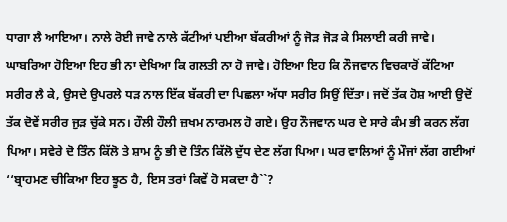ਧਾਗਾ ਲੈ ਆਇਆ। ਨਾਲੇ ਰੋਈ ਜਾਵੇ ਨਾਲੇ ਕੱਟੀਆਂ ਪਈਆ ਬੱਕਰੀਆਂ ਨੂੰ ਜੋੜ ਜੋੜ ਕੇ ਸਿਲਾਈ ਕਰੀ ਜਾਵੇ। ਘਾਬਰਿਆ ਹੋਇਆ ਇਹ ਭੀ ਨਾ ਦੇਖਿਆ ਕਿ ਗਲਤੀ ਨਾ ਹੋ ਜਾਵੇ। ਹੋਇਆ ਇਹ ਕਿ ਨੌਜਵਾਨ ਵਿਚਕਾਰੋਂ ਕੱਟਿਆ ਸਰੀਰ ਲੈ ਕੇ, ਉਸਦੇ ਉਪਰਲੇ ਧੜ ਨਾਲ ਇੱਕ ਬੱਕਰੀ ਦਾ ਪਿਛਲਾ ਅੱਧਾ ਸਰੀਰ ਸਿਉਂ ਦਿੱਤਾ। ਜਦੋਂ ਤੱਕ ਹੋਸ਼ ਆਈ ਉਦੋਂ ਤੱਕ ਦੋਵੇਂ ਸਰੀਰ ਜੁੜ ਚੁੱਕੇ ਸਨ। ਹੌਲੀ ਹੌਲੀ ਜ਼ਖਮ ਨਾਰਮਲ ਹੋ ਗਏ। ਉਹ ਨੌਜਵਾਨ ਘਰ ਦੇ ਸਾਰੇ ਕੰਮ ਭੀ ਕਰਨ ਲੱਗ ਪਿਆ। ਸਵੇਰੇ ਦੋ ਤਿੰਨ ਕਿੱਲੋ ਤੇ ਸ਼ਾਮ ਨੂੰ ਭੀ ਦੋ ਤਿੰਨ ਕਿੱਲੋ ਦੁੱਧ ਦੇਣ ਲੱਗ ਪਿਆ। ਘਰ ਵਾਲਿਆਂ ਨੂੰ ਮੌਜਾਂ ਲੱਗ ਗਈਆਂ ‘‘ਬ੍ਰਾਹਮਣ ਚੀਕਿਆ ਇਹ ਝੂਠ ਹੈ, ਇਸ ਤਰਾਂ ਕਿਵੇਂ ਹੋ ਸਕਦਾ ਹੈ``?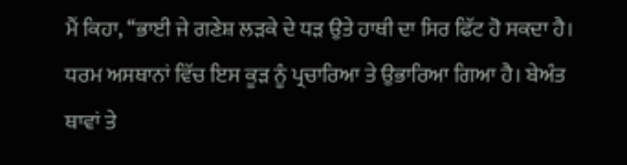ਮੈਂ ਕਿਹਾ, ‘‘ਭਾਈ ਜੇ ਗਣੇਸ਼ ਲੜਕੇ ਦੇ ਧੜ ਉਤੇ ਹਾਥੀ ਦਾ ਸਿਰ ਫਿੱਟ ਹੋ ਸਕਦਾ ਹੈ। ਧਰਮ ਅਸਥਾਨਾਂ ਵਿੱਚ ਇਸ ਕੂੜ ਨੂੰ ਪ੍ਰਚਾਰਿਆ ਤੇ ਉਭਾਰਿਆ ਗਿਆ ਹੈ। ਬੇਅੰਤ ਥਾਵਾਂ ਤੇ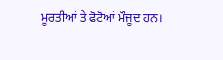ਮੂਰਤੀਆਂ ਤੇ ਫੋਟੋਆਂ ਮੌਜੂਦ ਹਨ।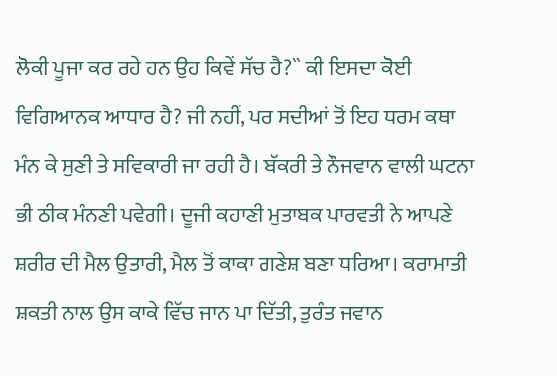ਲੋਕੀ ਪੂਜਾ ਕਰ ਰਹੇ ਹਨ ਉਹ ਕਿਵੇਂ ਸੱਚ ਹੈ?`` ਕੀ ਇਸਦਾ ਕੋਈ ਵਿਗਿਆਨਕ ਆਧਾਰ ਹੈ? ਜੀ ਨਹੀਂ, ਪਰ ਸਦੀਆਂ ਤੋਂ ਇਹ ਧਰਮ ਕਥਾ ਮੰਨ ਕੇ ਸੁਣੀ ਤੇ ਸਵਿਕਾਰੀ ਜਾ ਰਹੀ ਹੈ। ਬੱਕਰੀ ਤੇ ਨੌਜਵਾਨ ਵਾਲੀ ਘਟਨਾ ਭੀ ਠੀਕ ਮੰਨਣੀ ਪਵੇਗੀ। ਦੂਜੀ ਕਹਾਣੀ ਮੁਤਾਬਕ ਪਾਰਵਤੀ ਨੇ ਆਪਣੇ ਸ਼ਰੀਰ ਦੀ ਮੈਲ ਉਤਾਰੀ, ਮੈਲ ਤੋਂ ਕਾਕਾ ਗਣੇਸ਼ ਬਣਾ ਧਰਿਆ। ਕਰਾਮਾਤੀ ਸ਼ਕਤੀ ਨਾਲ ਉਸ ਕਾਕੇ ਵਿੱਚ ਜਾਨ ਪਾ ਦਿੱਤੀ, ਤੁਰੰਤ ਜਵਾਨ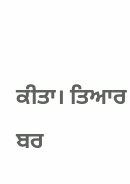ਕੀਤਾ। ਤਿਆਰ ਬਰ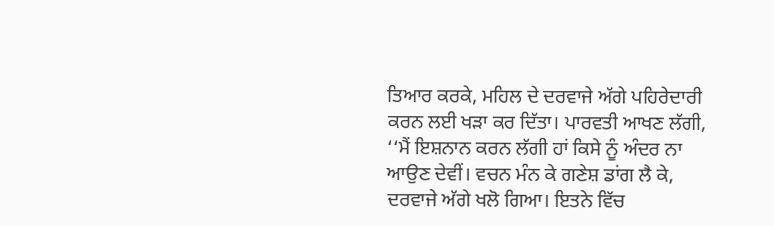ਤਿਆਰ ਕਰਕੇ, ਮਹਿਲ ਦੇ ਦਰਵਾਜੇ ਅੱਗੇ ਪਹਿਰੇਦਾਰੀ ਕਰਨ ਲਈ ਖੜਾ ਕਰ ਦਿੱਤਾ। ਪਾਰਵਤੀ ਆਖਣ ਲੱਗੀ, ‘‘ਮੈਂ ਇਸ਼ਨਾਨ ਕਰਨ ਲੱਗੀ ਹਾਂ ਕਿਸੇ ਨੂੰ ਅੰਦਰ ਨਾ ਆਉਣ ਦੇਵੀਂ। ਵਚਨ ਮੰਨ ਕੇ ਗਣੇਸ਼ ਡਾਂਗ ਲੈ ਕੇ, ਦਰਵਾਜੇ ਅੱਗੇ ਖਲੋ ਗਿਆ। ਇਤਨੇ ਵਿੱਚ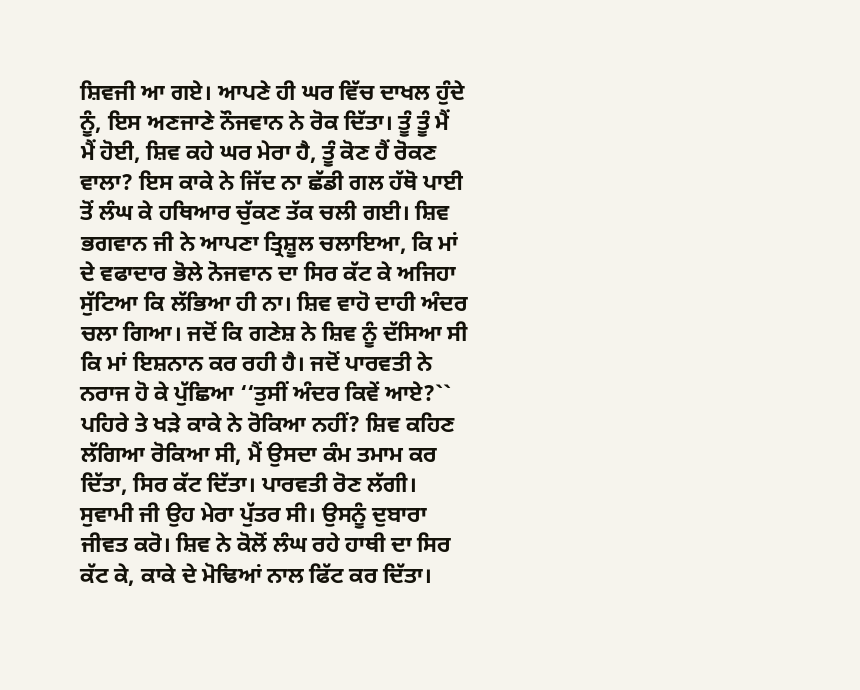ਸ਼ਿਵਜੀ ਆ ਗਏ। ਆਪਣੇ ਹੀ ਘਰ ਵਿੱਚ ਦਾਖਲ ਹੁੰਦੇ ਨੂੰ, ਇਸ ਅਣਜਾਣੇ ਨੌਜਵਾਨ ਨੇ ਰੋਕ ਦਿੱਤਾ। ਤੂੰ ਤੂੰ ਮੈਂ ਮੈਂ ਹੋਈ, ਸ਼ਿਵ ਕਹੇ ਘਰ ਮੇਰਾ ਹੈ, ਤੂੰ ਕੋਣ ਹੈਂ ਰੋਕਣ ਵਾਲਾ? ਇਸ ਕਾਕੇ ਨੇ ਜਿੱਦ ਨਾ ਛੱਡੀ ਗਲ ਹੱਥੋ ਪਾਈ ਤੋਂ ਲੰਘ ਕੇ ਹਥਿਆਰ ਚੁੱਕਣ ਤੱਕ ਚਲੀ ਗਈ। ਸ਼ਿਵ ਭਗਵਾਨ ਜੀ ਨੇ ਆਪਣਾ ਤ੍ਰਿਸ਼ੂਲ ਚਲਾਇਆ, ਕਿ ਮਾਂ ਦੇ ਵਫਾਦਾਰ ਭੋਲੇ ਨੋਜਵਾਨ ਦਾ ਸਿਰ ਕੱਟ ਕੇ ਅਜਿਹਾ ਸੁੱਟਿਆ ਕਿ ਲੱਭਿਆ ਹੀ ਨਾ। ਸ਼ਿਵ ਵਾਹੋ ਦਾਹੀ ਅੰਦਰ ਚਲਾ ਗਿਆ। ਜਦੋਂ ਕਿ ਗਣੇਸ਼ ਨੇ ਸ਼ਿਵ ਨੂੰ ਦੱਸਿਆ ਸੀ ਕਿ ਮਾਂ ਇਸ਼ਨਾਨ ਕਰ ਰਹੀ ਹੈ। ਜਦੋਂ ਪਾਰਵਤੀ ਨੇ ਨਰਾਜ ਹੋ ਕੇ ਪੁੱਛਿਆ ‘‘ਤੁਸੀਂ ਅੰਦਰ ਕਿਵੇਂ ਆਏ?`` ਪਹਿਰੇ ਤੇ ਖੜੇ ਕਾਕੇ ਨੇ ਰੋਕਿਆ ਨਹੀਂ? ਸ਼ਿਵ ਕਹਿਣ ਲੱਗਿਆ ਰੋਕਿਆ ਸੀ, ਮੈਂ ਉਸਦਾ ਕੰਮ ਤਮਾਮ ਕਰ ਦਿੱਤਾ, ਸਿਰ ਕੱਟ ਦਿੱਤਾ। ਪਾਰਵਤੀ ਰੋਣ ਲੱਗੀ। ਸੁਵਾਮੀ ਜੀ ਉਹ ਮੇਰਾ ਪੁੱਤਰ ਸੀ। ਉਸਨੂੰ ਦੁਬਾਰਾ ਜੀਵਤ ਕਰੋ। ਸ਼ਿਵ ਨੇ ਕੋਲੋਂ ਲੰਘ ਰਹੇ ਹਾਥੀ ਦਾ ਸਿਰ ਕੱਟ ਕੇ, ਕਾਕੇ ਦੇ ਮੋਢਿਆਂ ਨਾਲ ਫਿੱਟ ਕਰ ਦਿੱਤਾ।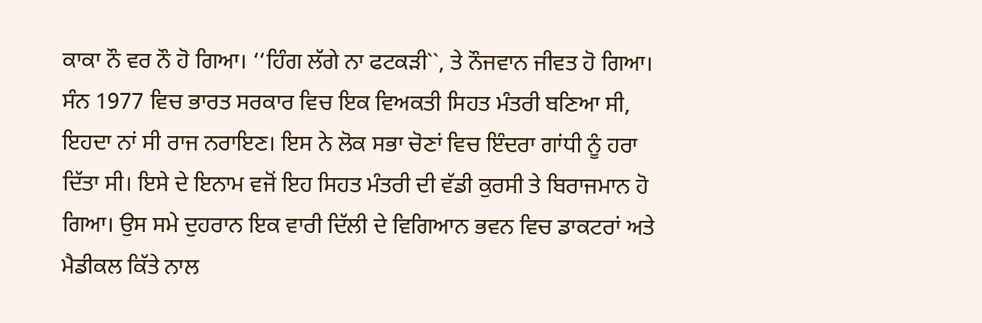ਕਾਕਾ ਨੌ ਵਰ ਨੌ ਹੋ ਗਿਆ। ‘‘ਹਿੰਗ ਲੱਗੇ ਨਾ ਫਟਕੜੀ``, ਤੇ ਨੌਜਵਾਨ ਜੀਵਤ ਹੋ ਗਿਆ। ਸੰਨ 1977 ਵਿਚ ਭਾਰਤ ਸਰਕਾਰ ਵਿਚ ਇਕ ਵਿਅਕਤੀ ਸਿਹਤ ਮੰਤਰੀ ਬਣਿਆ ਸੀ, ਇਹਦਾ ਨਾਂ ਸੀ ਰਾਜ ਨਰਾਇਣ। ਇਸ ਨੇ ਲੋਕ ਸਭਾ ਚੋਣਾਂ ਵਿਚ ਇੰਦਰਾ ਗਾਂਧੀ ਨੂੰ ਹਰਾ ਦਿੱਤਾ ਸੀ। ਇਸੇ ਦੇ ਇਨਾਮ ਵਜੋਂ ਇਹ ਸਿਹਤ ਮੰਤਰੀ ਦੀ ਵੱਡੀ ਕੁਰਸੀ ਤੇ ਬਿਰਾਜਮਾਨ ਹੋ ਗਿਆ। ਉਸ ਸਮੇ ਦੁਹਰਾਨ ਇਕ ਵਾਰੀ ਦਿੱਲੀ ਦੇ ਵਿਗਿਆਨ ਭਵਨ ਵਿਚ ਡਾਕਟਰਾਂ ਅਤੇ ਮੈਡੀਕਲ ਕਿੱਤੇ ਨਾਲ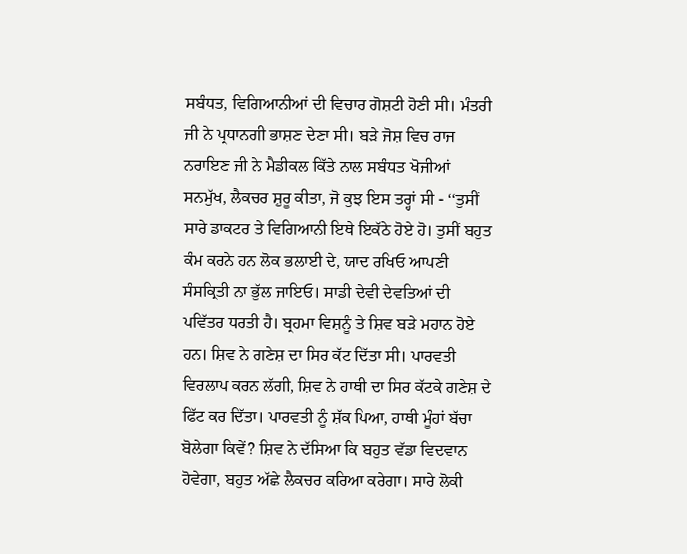ਸਬੰਧਤ, ਵਿਗਿਆਨੀਆਂ ਦੀ ਵਿਚਾਰ ਗੋਸ਼ਟੀ ਹੋਣੀ ਸੀ। ਮੰਤਰੀ ਜੀ ਨੇ ਪ੍ਰਧਾਨਗੀ ਭਾਸ਼ਣ ਦੇਣਾ ਸੀ। ਬੜੇ ਜੋਸ਼ ਵਿਚ ਰਾਜ ਨਰਾਇਣ ਜੀ ਨੇ ਮੈਡੀਕਲ ਕਿੱਤੇ ਨਾਲ ਸਬੰਧਤ ਖੋਜੀਆਂ ਸਨਮੁੱਖ, ਲੈਕਚਰ ਸ਼ੁਰੂ ਕੀਤਾ, ਜੋ ਕੁਝ ਇਸ ਤਰ੍ਹਾਂ ਸੀ - ‘‘ਤੁਸੀਂ ਸਾਰੇ ਡਾਕਟਰ ਤੇ ਵਿਗਿਆਨੀ ਇਥੇ ਇਕੱਠੇ ਹੋਏ ਹੋ। ਤੁਸੀਂ ਬਹੁਤ ਕੰਮ ਕਰਨੇ ਹਨ ਲੋਕ ਭਲਾਈ ਦੇ, ਯਾਦ ਰਖਿਓ ਆਪਣੀ ਸੰਸਕ੍ਰਿਤੀ ਨਾ ਭੁੱਲ ਜਾਇਓ। ਸਾਡੀ ਦੇਵੀ ਦੇਵਤਿਆਂ ਦੀ ਪਵਿੱਤਰ ਧਰਤੀ ਹੈ। ਬ੍ਰਹਮਾ ਵਿਸ਼ਨੂੰ ਤੇ ਸ਼ਿਵ ਬੜੇ ਮਹਾਨ ਹੋਏ ਹਨ। ਸ਼ਿਵ ਨੇ ਗਣੇਸ਼ ਦਾ ਸਿਰ ਕੱਟ ਦਿੱਤਾ ਸੀ। ਪਾਰਵਤੀ ਵਿਰਲਾਪ ਕਰਨ ਲੱਗੀ, ਸ਼ਿਵ ਨੇ ਹਾਥੀ ਦਾ ਸਿਰ ਕੱਟਕੇ ਗਣੇਸ਼ ਦੇ ਫਿੱਟ ਕਰ ਦਿੱਤਾ। ਪਾਰਵਤੀ ਨੂੰ ਸ਼ੱਕ ਪਿਆ, ਹਾਥੀ ਮੂੰਹਾਂ ਬੱਚਾ ਬੋਲੇਗਾ ਕਿਵੇਂ? ਸ਼ਿਵ ਨੇ ਦੱਸਿਆ ਕਿ ਬਹੁਤ ਵੱਡਾ ਵਿਦਵਾਨ ਹੋਵੇਗਾ, ਬਹੁਤ ਅੱਛੇ ਲੈਕਚਰ ਕਰਿਆ ਕਰੇਗਾ। ਸਾਰੇ ਲੋਕੀ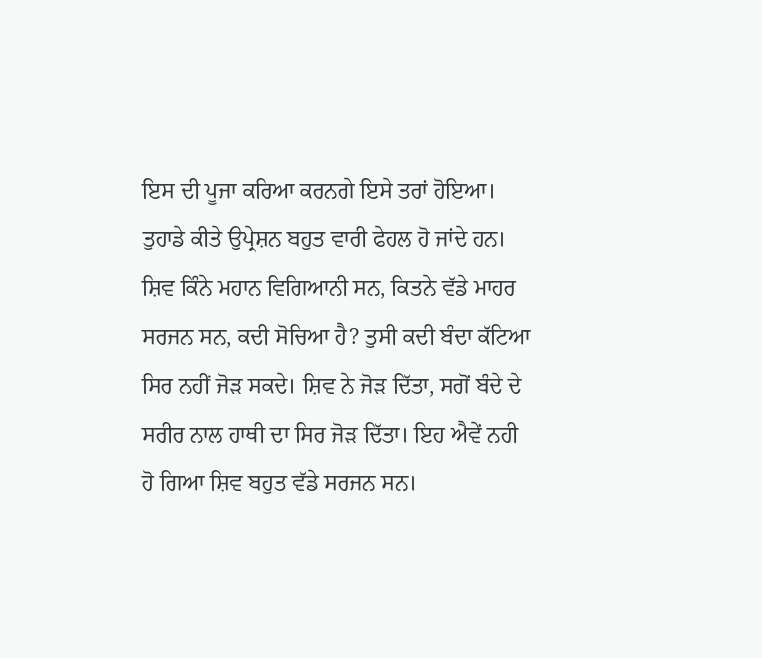ਇਸ ਦੀ ਪੂਜਾ ਕਰਿਆ ਕਰਨਗੇ ਇਸੇ ਤਰਾਂ ਹੋਇਆ। ਤੁਹਾਡੇ ਕੀਤੇ ਉਪ੍ਰੇਸ਼ਨ ਬਹੁਤ ਵਾਰੀ ਫੇਹਲ ਹੋ ਜਾਂਦੇ ਹਨ। ਸ਼ਿਵ ਕਿੰਨੇ ਮਹਾਨ ਵਿਗਿਆਨੀ ਸਨ, ਕਿਤਨੇ ਵੱਡੇ ਮਾਹਰ ਸਰਜਨ ਸਨ, ਕਦੀ ਸੋਚਿਆ ਹੈ? ਤੁਸੀ ਕਦੀ ਬੰਦਾ ਕੱਟਿਆ ਸਿਰ ਨਹੀਂ ਜੋੜ ਸਕਦੇ। ਸ਼ਿਵ ਨੇ ਜੋੜ ਦਿੱਤਾ, ਸਗੋਂ ਬੰਦੇ ਦੇ ਸਰੀਰ ਨਾਲ ਹਾਥੀ ਦਾ ਸਿਰ ਜੋੜ ਦਿੱਤਾ। ਇਹ ਐਵੇਂ ਨਹੀ ਹੋ ਗਿਆ ਸ਼ਿਵ ਬਹੁਤ ਵੱਡੇ ਸਰਜਨ ਸਨ।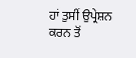ਹਾਂ ਤੁਸੀਂ ਉਪ੍ਰੇਸ਼ਨ ਕਰਨ ਤੋਂ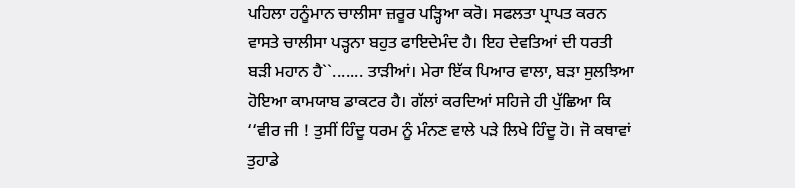ਪਹਿਲਾ ਹਨੂੰਮਾਨ ਚਾਲੀਸਾ ਜ਼ਰੂਰ ਪੜ੍ਹਿਆ ਕਰੋ। ਸਫਲਤਾ ਪ੍ਰਾਪਤ ਕਰਨ ਵਾਸਤੇ ਚਾਲੀਸਾ ਪੜ੍ਹਨਾ ਬਹੁਤ ਫਾਇਦੇਮੰਦ ਹੈ। ਇਹ ਦੇਵਤਿਆਂ ਦੀ ਧਰਤੀ ਬੜੀ ਮਹਾਨ ਹੈ``....... ਤਾੜੀਆਂ। ਮੇਰਾ ਇੱਕ ਪਿਆਰ ਵਾਲਾ, ਬੜਾ ਸੁਲਝਿਆ ਹੋਇਆ ਕਾਮਯਾਬ ਡਾਕਟਰ ਹੈ। ਗੱਲਾਂ ਕਰਦਿਆਂ ਸਹਿਜੇ ਹੀ ਪੁੱਛਿਆ ਕਿ ‘‘ਵੀਰ ਜੀ ! ਤੁਸੀਂ ਹਿੰਦੂ ਧਰਮ ਨੂੰ ਮੰਨਣ ਵਾਲੇ ਪੜੇ ਲਿਖੇ ਹਿੰਦੂ ਹੋ। ਜੋ ਕਥਾਵਾਂ ਤੁਹਾਡੇ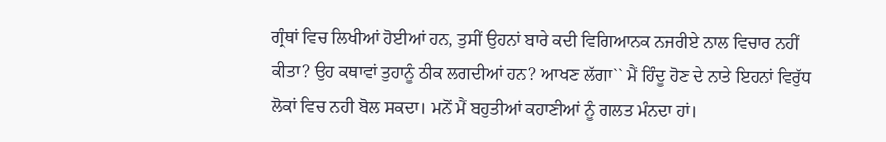ਗ੍ਰੰਥਾਂ ਵਿਚ ਲਿਖੀਆਂ ਹੋਈਆਂ ਹਨ, ਤੁਸੀਂ ਉਹਨਾਂ ਬਾਰੇ ਕਦੀ ਵਿਗਿਆਨਕ ਨਜਰੀਏ ਨਾਲ ਵਿਚਾਰ ਨਹੀਂ ਕੀਤਾ? ਉਹ ਕਥਾਵਾਂ ਤੁਹਾਨੂੰ ਠੀਕ ਲਗਦੀਆਂ ਹਨ? ਆਖਣ ਲੱਗਾ`` ਮੈਂ ਹਿੰਦੂ ਹੋਣ ਦੇ ਨਾਤੇ ਇਹਨਾਂ ਵਿਰੁੱਧ ਲੋਕਾਂ ਵਿਚ ਨਹੀ ਬੋਲ ਸਕਦਾ। ਮਨੋਂ ਮੈਂ ਬਹੁਤੀਆਂ ਕਹਾਣੀਆਂ ਨੂੰ ਗਲਤ ਮੰਨਦਾ ਹਾਂ।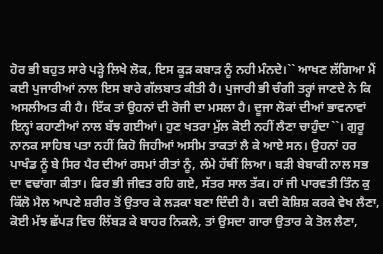ਹੋਰ ਭੀ ਬਹੁਤ ਸਾਰੇ ਪੜ੍ਹੇ ਲਿਖੇ ਲੋਕ, ਇਸ ਕੂੜ ਕਬਾੜ ਨੂੰ ਨਹੀ ਮੰਨਦੇ।`` ਆਖਣ ਲੱਗਿਆ ਮੈਂ ਕਈ ਪੁਜਾਰੀਆਂ ਨਾਲ ਇਸ ਬਾਰੇ ਗੱਲਬਾਤ ਕੀਤੀ ਹੈ। ਪੁਜਾਰੀ ਭੀ ਚੰਗੀ ਤਰ੍ਹਾਂ ਜਾਣਦੇ ਨੇ ਕਿ ਅਸਲੀਅਤ ਕੀ ਹੈ। ਇੱਕ ਤਾਂ ਉਹਨਾਂ ਦੀ ਰੋਜੀ ਦਾ ਮਸਲਾ ਹੈ। ਦੂਜਾ ਲੋਕਾਂ ਦੀਆਂ ਭਾਵਨਾਵਾਂ ਇਨ੍ਹਾਂ ਕਹਾਣੀਆਂ ਨਾਲ ਬੱਝ ਗਈਆਂ। ਹੁਣ ਖਤਰਾ ਮੁੱਲ ਕੋਈ ਨਹੀਂ ਲੈਣਾ ਚਾਹੁੰਦਾ``। ਗੁਰੂ ਨਾਨਕ ਸਾਹਿਬ ਪਤਾ ਨਹੀਂ ਕਿਹੋ ਜਿਹੀਆਂ ਅਸੀਮ ਤਾਕਤਾਂ ਲੈ ਕੇ ਆਏ ਸਨ। ਉਹਨਾਂ ਹਰ ਪਾਖੰਡ ਨੂੰ ਬੇ ਸਿਰ ਪੈਰ ਦੀਆਂ ਰਸਮਾਂ ਰੀਤਾਂ ਨੂੰ, ਲੰਮੇ ਹੱਥੀਂ ਲਿਆ। ਬੜੀ ਬੇਬਾਕੀ ਨਾਲ ਸਭ ਦਾ ਵਢਾਂਗਾ ਕੀਤਾ। ਫਿਰ ਭੀ ਜੀਵਤ ਰਹਿ ਗਏ, ਸੱਤਰ ਸਾਲ ਤੱਕ। ਹਾਂ ਜੀ ਪਾਰਵਤੀ ਤਿੰਨ ਕੁ ਕਿੱਲੋ ਮੈਲ ਆਪਣੇ ਸ਼ਰੀਰ ਤੋਂ ਉਤਾਰ ਕੇ ਲੜਕਾ ਬਣਾ ਦਿੰਦੀ ਹੈ। ਕਦੀ ਕੋਸ਼ਿਸ਼ ਕਰਕੇ ਵੇਖ ਲੈਣਾ, ਕੋਈ ਮੱਝ ਛੱਪੜ ਵਿਚ ਲਿੱਬੜ ਕੇ ਬਾਹਰ ਨਿਕਲੇ, ਤਾਂ ਉਸਦਾ ਗਾਰਾ ਉਤਾਰ ਕੇ ਤੋਲ ਲੈਣਾ,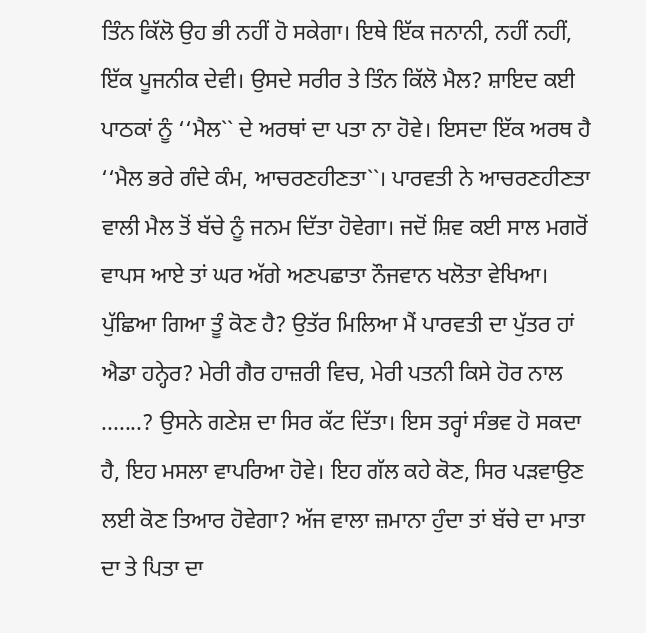ਤਿੰਨ ਕਿੱਲੋ ਉਹ ਭੀ ਨਹੀਂ ਹੋ ਸਕੇਗਾ। ਇਥੇ ਇੱਕ ਜਨਾਨੀ, ਨਹੀਂ ਨਹੀਂ, ਇੱਕ ਪੂਜਨੀਕ ਦੇਵੀ। ਉਸਦੇ ਸਰੀਰ ਤੇ ਤਿੰਨ ਕਿੱਲੋ ਮੈਲ? ਸ਼ਾਇਦ ਕਈ ਪਾਠਕਾਂ ਨੂੰ ‘‘ਮੈਲ`` ਦੇ ਅਰਥਾਂ ਦਾ ਪਤਾ ਨਾ ਹੋਵੇ। ਇਸਦਾ ਇੱਕ ਅਰਥ ਹੈ ‘‘ਮੈਲ ਭਰੇ ਗੰਦੇ ਕੰਮ, ਆਚਰਣਹੀਣਤਾ``। ਪਾਰਵਤੀ ਨੇ ਆਚਰਣਹੀਣਤਾ ਵਾਲੀ ਮੈਲ ਤੋਂ ਬੱਚੇ ਨੂੰ ਜਨਮ ਦਿੱਤਾ ਹੋਵੇਗਾ। ਜਦੋਂ ਸ਼ਿਵ ਕਈ ਸਾਲ ਮਗਰੋਂ ਵਾਪਸ ਆਏ ਤਾਂ ਘਰ ਅੱਗੇ ਅਣਪਛਾਤਾ ਨੌਜਵਾਨ ਖਲੋਤਾ ਵੇਖਿਆ। ਪੁੱਛਿਆ ਗਿਆ ਤੂੰ ਕੋਣ ਹੈ? ਉਤੱਰ ਮਿਲਿਆ ਮੈਂ ਪਾਰਵਤੀ ਦਾ ਪੁੱਤਰ ਹਾਂ ਐਡਾ ਹਨ੍ਹੇਰ? ਮੇਰੀ ਗੈਰ ਹਾਜ਼ਰੀ ਵਿਚ, ਮੇਰੀ ਪਤਨੀ ਕਿਸੇ ਹੋਰ ਨਾਲ .......? ਉਸਨੇ ਗਣੇਸ਼ ਦਾ ਸਿਰ ਕੱਟ ਦਿੱਤਾ। ਇਸ ਤਰ੍ਹਾਂ ਸੰਭਵ ਹੋ ਸਕਦਾ ਹੈ, ਇਹ ਮਸਲਾ ਵਾਪਰਿਆ ਹੋਵੇ। ਇਹ ਗੱਲ ਕਹੇ ਕੋਣ, ਸਿਰ ਪੜਵਾਉਣ ਲਈ ਕੋਣ ਤਿਆਰ ਹੋਵੇਗਾ? ਅੱਜ ਵਾਲਾ ਜ਼ਮਾਨਾ ਹੁੰਦਾ ਤਾਂ ਬੱਚੇ ਦਾ ਮਾਤਾ ਦਾ ਤੇ ਪਿਤਾ ਦਾ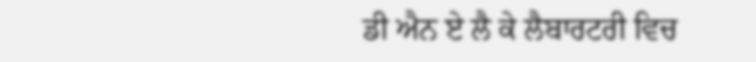ਡੀ ਐਨ ਏ ਲੈ ਕੇ ਲੈਬਾਰਟਰੀ ਵਿਚ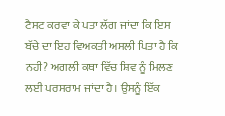ਟੈਸਟ ਕਰਵਾ ਕੇ ਪਤਾ ਲੱਗ ਜਾਂਦਾ ਕਿ ਇਸ ਬੱਚੇ ਦਾ ਇਹ ਵਿਅਕਤੀ ਅਸਲੀ ਪਿਤਾ ਹੈ ਕਿ ਨਹੀ? ਅਗਲੀ ਕਥਾ ਵਿੱਚ ਸ਼ਿਵ ਨੂੰ ਮਿਲਣ ਲਈ ਪਰਸਰਾਮ ਜਾਂਦਾ ਹੈ। ਉਸਨੂੰ ਇੱਕ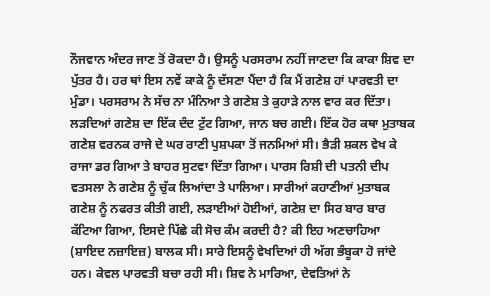ਨੌਜਵਾਨ ਅੰਦਰ ਜਾਣ ਤੋਂ ਰੋਕਦਾ ਹੈ। ਉਸਨੂੰ ਪਰਸਰਾਮ ਨਹੀਂ ਜਾਣਦਾ ਕਿ ਕਾਕਾ ਸ਼ਿਵ ਦਾ ਪੁੱਤਰ ਹੈ। ਹਰ ਥਾਂ ਇਸ ਨਵੇਂ ਕਾਕੇ ਨੂੰ ਦੱਸਣਾ ਪੈਂਦਾ ਹੈ ਕਿ ਮੈਂ ਗਣੇਸ਼ ਹਾਂ ਪਾਰਵਤੀ ਦਾ ਮੁੰਡਾ। ਪਰਸਰਾਮ ਨੇ ਸੱਚ ਨਾ ਮੰਨਿਆ ਤੇ ਗਣੇਸ਼ ਤੇ ਕੁਹਾੜੇ ਨਾਲ ਵਾਰ ਕਰ ਦਿੱਤਾ। ਲੜਦਿਆਂ ਗਣੇਸ਼ ਦਾ ਇੱਕ ਦੰਦ ਟੁੱਟ ਗਿਆ, ਜਾਨ ਬਚ ਗਈ। ਇੱਕ ਹੋਰ ਕਥਾ ਮੁਤਾਬਕ ਗਣੇਸ਼ ਵਰਨਕ ਰਾਜੇ ਦੇ ਘਰ ਰਾਣੀ ਪੁਸ਼ਪਕਾ ਤੋਂ ਜਨਮਿਆਂ ਸੀ। ਭੈੜੀ ਸ਼ਕਲ ਵੇਖ ਕੇ ਰਾਜਾ ਡਰ ਗਿਆ ਤੇ ਬਾਹਰ ਸੁਟਵਾ ਦਿੱਤਾ ਗਿਆ। ਪਾਰਸ ਰਿਸ਼ੀ ਦੀ ਪਤਨੀ ਦੀਪ ਵਤਸਲਾ ਨੇ ਗਣੇਸ਼ ਨੂੰ ਚੁੱਕ ਲਿਆਂਦਾ ਤੇ ਪਾਲਿਆ। ਸਾਰੀਆਂ ਕਹਾਣੀਆਂ ਮੁਤਾਬਕ ਗਣੇਸ਼ ਨੂੰ ਨਫਰਤ ਕੀਤੀ ਗਈ, ਲੜਾਈਆਂ ਹੋਈਆਂ, ਗਣੇਸ਼ ਦਾ ਸਿਰ ਬਾਰ ਬਾਰ ਕੱਟਿਆ ਗਿਆ, ਇਸਦੇ ਪਿੱਛੇ ਕੀ ਸੋਚ ਕੰਮ ਕਰਦੀ ਹੈ? ਕੀ ਇਹ ਅਣਚਾਹਿਆ (ਸ਼ਾਇਦ ਨਜ਼ਾਇਜ਼) ਬਾਲਕ ਸੀ। ਸਾਰੇ ਇਸਨੂੰ ਵੇਖਦਿਆਂ ਹੀ ਅੱਗ ਭੰਬੂਕਾ ਹੋ ਜਾਂਦੇ ਹਨ। ਕੇਵਲ ਪਾਰਵਤੀ ਬਚਾ ਰਹੀ ਸੀ। ਸ਼ਿਵ ਨੇ ਮਾਰਿਆ, ਦੇਵਤਿਆਂ ਨੇ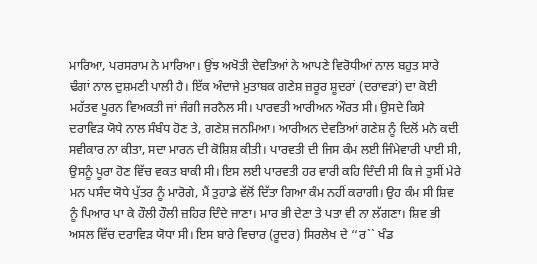ਮਾਰਿਆ, ਪਰਸਰਾਮ ਨੇ ਮਾਰਿਆ। ਉਂਝ ਅਖੋਤੀ ਦੇਵਤਿਆਂ ਨੇ ਆਪਣੇ ਵਿਰੋਧੀਆਂ ਨਾਲ ਬਹੁਤ ਸਾਰੇ ਢੰਗਾਂ ਨਾਲ ਦੁਸ਼ਮਣੀ ਪਾਲੀ ਹੈ। ਇੱਕ ਅੰਦਾਜੇ ਮੁਤਾਬਕ ਗਣੇਸ਼ ਜ਼ਰੂਰ ਸ਼ੂਦਰਾਂ (ਦਰਾਵੜਾਂ) ਦਾ ਕੋਈ ਮਹੱਤਵ ਪੂਰਨ ਵਿਅਕਤੀ ਜਾਂ ਜੰਗੀ ਜਰਨੈਲ ਸੀ। ਪਾਰਵਤੀ ਆਰੀਅਨ ਔਰਤ ਸੀ। ਉਸਦੇ ਕਿਸੇ ਦਰਾਵਿੜ ਯੋਧੇ ਨਾਲ ਸੰਬੰਧ ਹੋਣ ਤੇ, ਗਣੇਸ਼ ਜਨਮਿਆ। ਆਰੀਅਨ ਦੇਵਤਿਆਂ ਗਣੇਸ਼ ਨੂੰ ਦਿਲੋਂ ਮਨੋ ਕਦੀ ਸਵੀਕਾਰ ਨਾ ਕੀਤਾ, ਸਦਾ ਮਾਰਨ ਦੀ ਕੋਸ਼ਿਸ਼ ਕੀਤੀ। ਪਾਰਵਤੀ ਦੀ ਜਿਸ ਕੰਮ ਲਈ ਜਿੰਮੇਵਾਰੀ ਪਾਈ ਸੀ, ਉਸਨੂੰ ਪੂਰਾ ਹੋਣ ਵਿੱਚ ਵਕਤ ਬਾਕੀ ਸੀ। ਇਸ ਲਈ ਪਾਰਵਤੀ ਹਰ ਵਾਰੀ ਕਹਿ ਦਿੰਦੀ ਸੀ ਕਿ ਜੇ ਤੁਸੀਂ ਮੇਰੇ ਮਨ ਪਸੰਦ ਯੋਧੇ ਪੁੱਤਰ ਨੂੰ ਮਾਰੋਗੇ, ਮੈਂ ਤੁਹਾਡੇ ਵੱਲੋਂ ਦਿੱਤਾ ਗਿਆ ਕੰਮ ਨਹੀਂ ਕਰਾਗੀ। ਉਹ ਕੰਮ ਸੀ ਸ਼ਿਵ ਨੂੰ ਪਿਆਰ ਪਾ ਕੇ ਹੌਲੀ ਹੌਲੀ ਜ਼ਹਿਰ ਦਿੰਦੇ ਜਾਣਾ। ਮਾਰ ਭੀ ਦੇਣਾ ਤੇ ਪਤਾ ਵੀ ਨਾ ਲੱਗਣਾ। ਸ਼ਿਵ ਭੀ ਅਸਲ ਵਿੱਚ ਦਰਾਵਿੜ ਯੋਧਾ ਸੀ। ਇਸ ਬਾਰੇ ਵਿਚਾਰ (ਰੂਦਰ) ਸਿਰਲੇਖ ਦੇ ‘‘ਰ`` ਖੰਡ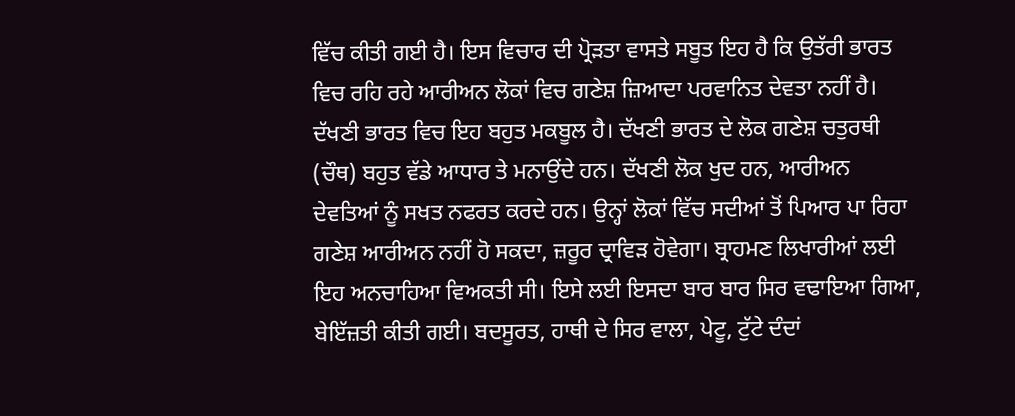ਵਿੱਚ ਕੀਤੀ ਗਈ ਹੈ। ਇਸ ਵਿਚਾਰ ਦੀ ਪ੍ਰੋੜਤਾ ਵਾਸਤੇ ਸਬੂਤ ਇਹ ਹੈ ਕਿ ਉਤੱਰੀ ਭਾਰਤ ਵਿਚ ਰਹਿ ਰਹੇ ਆਰੀਅਨ ਲੋਕਾਂ ਵਿਚ ਗਣੇਸ਼ ਜ਼ਿਆਦਾ ਪਰਵਾਨਿਤ ਦੇਵਤਾ ਨਹੀਂ ਹੈ। ਦੱਖਣੀ ਭਾਰਤ ਵਿਚ ਇਹ ਬਹੁਤ ਮਕਬੂਲ ਹੈ। ਦੱਖਣੀ ਭਾਰਤ ਦੇ ਲੋਕ ਗਣੇਸ਼ ਚਤੁਰਥੀ (ਚੌਥ) ਬਹੁਤ ਵੱਡੇ ਆਧਾਰ ਤੇ ਮਨਾਉਂਦੇ ਹਨ। ਦੱਖਣੀ ਲੋਕ ਖੁਦ ਹਨ, ਆਰੀਅਨ ਦੇਵਤਿਆਂ ਨੂੰ ਸਖਤ ਨਫਰਤ ਕਰਦੇ ਹਨ। ਉਨ੍ਹਾਂ ਲੋਕਾਂ ਵਿੱਚ ਸਦੀਆਂ ਤੋਂ ਪਿਆਰ ਪਾ ਰਿਹਾ ਗਣੇਸ਼ ਆਰੀਅਨ ਨਹੀਂ ਹੋ ਸਕਦਾ, ਜ਼ਰੂਰ ਦ੍ਰਾਵਿੜ ਹੋਵੇਗਾ। ਬ੍ਰਾਹਮਣ ਲਿਖਾਰੀਆਂ ਲਈ ਇਹ ਅਨਚਾਹਿਆ ਵਿਅਕਤੀ ਸੀ। ਇਸੇ ਲਈ ਇਸਦਾ ਬਾਰ ਬਾਰ ਸਿਰ ਵਢਾਇਆ ਗਿਆ, ਬੇਇੱਜ਼ਤੀ ਕੀਤੀ ਗਈ। ਬਦਸੂਰਤ, ਹਾਥੀ ਦੇ ਸਿਰ ਵਾਲਾ, ਪੇਟੂ, ਟੁੱਟੇ ਦੰਦਾਂ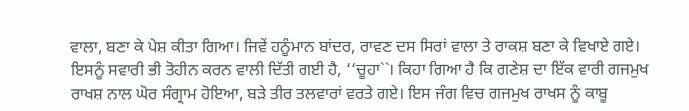ਵਾਲਾ, ਬਣਾ ਕੇ ਪੇਸ਼ ਕੀਤਾ ਗਿਆ। ਜਿਵੇਂ ਹਨੂੰਮਾਨ ਬਾਂਦਰ, ਰਾਵਣ ਦਸ ਸਿਰਾਂ ਵਾਲਾ ਤੇ ਰਾਕਸ਼ ਬਣਾ ਕੇ ਵਿਖਾਏ ਗਏ। ਇਸਨੂੰ ਸਵਾਰੀ ਭੀ ਤੋਹੀਨ ਕਰਨ ਵਾਲੀ ਦਿੱਤੀ ਗਈ ਹੈ, ‘‘ਚੂਹਾ``। ਕਿਹਾ ਗਿਆ ਹੈ ਕਿ ਗਣੇਸ਼ ਦਾ ਇੱਕ ਵਾਰੀ ਗਜਮੁਖ ਰਾਖਸ਼ ਨਾਲ ਘੋਰ ਸੰਗ੍ਰਾਮ ਹੋਇਆ, ਬੜੇ ਤੀਰ ਤਲਵਾਰਾਂ ਵਰਤੇ ਗਏ। ਇਸ ਜੰਗ ਵਿਚ ਗਜਮੁਖ ਰਾਖਸ ਨੂੰ ਕਾਬੂ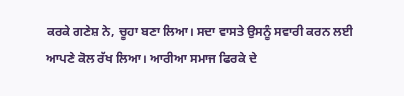ਕਰਕੇ ਗਣੇਸ਼ ਨੇ, ਚੂਹਾ ਬਣਾ ਲਿਆ। ਸਦਾ ਵਾਸਤੇ ਉਸਨੂੰ ਸਵਾਰੀ ਕਰਨ ਲਈ ਆਪਣੇ ਕੋਲ ਰੱਖ ਲਿਆ। ਆਰੀਆ ਸਮਾਜ ਫਿਰਕੇ ਦੇ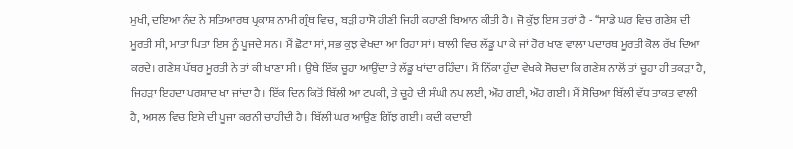ਮੁਖੀ, ਦਇਆ ਨੰਦ ਨੇ ਸਤਿਆਰਥ ਪ੍ਰਕਾਸ਼ ਨਾਮੀ ਗ੍ਰੰਥ ਵਿਚ, ਬੜੀ ਹਾਸੋ ਹੀਣੀ ਜਿਹੀ ਕਹਾਣੀ ਬਿਆਨ ਕੀਤੀ ਹੈ। ਜੋ ਕੁੱਝ ਇਸ ਤਰਾਂ ਹੈ - ‘‘ਸਾਡੇ ਘਰ ਵਿਚ ਗਣੇਸ਼ ਦੀ ਮੂਰਤੀ ਸੀ, ਮਾਤਾ ਪਿਤਾ ਇਸ ਨੂੰ ਪੂਜਦੇ ਸਨ। ਮੈਂ ਛੋਟਾ ਸਾਂ, ਸਭ ਕੁਝ ਵੇਖਦਾ ਆ ਰਿਹਾ ਸਾਂ। ਥਾਲੀ ਵਿਚ ਲੱਡੂ ਪਾ ਕੇ ਜਾਂ ਹੋਰ ਖਾਣ ਵਾਲਾ ਪਦਾਰਥ ਮੂਰਤੀ ਕੋਲ ਰੱਖ ਦਿਆ ਕਰਦੇ। ਗਣੇਸ਼ ਪੱਥਰ ਮੂਰਤੀ ਨੇ ਤਾਂ ਕੀ ਖਾਣਾ ਸੀ। ਉਥੇ ਇੱਕ ਚੂਹਾ ਆਉਂਦਾ ਤੇ ਲੱਡੂ ਖਾਂਦਾ ਰਹਿੰਦਾ। ਮੈਂ ਨਿੱਕਾ ਹੁੰਦਾ ਵੇਖਕੇ ਸੋਚਦਾ ਕਿ ਗਣੇਸ਼ ਨਾਲੋਂ ਤਾਂ ਚੂਹਾ ਹੀ ਤਕੜਾ ਹੈ, ਜਿਹੜਾ ਇਹਦਾ ਪਰਸ਼ਾਦ ਖਾ ਜਾਂਦਾ ਹੈ। ਇੱਕ ਦਿਨ ਕਿਤੋਂ ਬਿੱਲੀ ਆ ਟਪਕੀ, ਤੇ ਚੂਹੇ ਦੀ ਸੰਘੀ ਨਪ ਲਈ, ਔਹ ਗਈ, ਔਹ ਗਈ। ਮੈਂ ਸੋਚਿਆ ਬਿੱਲੀ ਵੱਧ ਤਾਕਤ ਵਾਲੀ ਹੈ, ਅਸਲ ਵਿਚ ਇਸੇ ਦੀ ਪੂਜਾ ਕਰਨੀ ਚਾਹੀਦੀ ਹੈ। ਬਿੱਲੀ ਘਰ ਆਉਣ ਗਿੱਝ ਗਈ। ਕਦੀ ਕਦਾਈ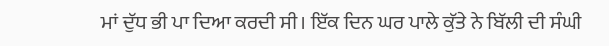ਮਾਂ ਦੁੱਧ ਭੀ ਪਾ ਦਿਆ ਕਰਦੀ ਸੀ। ਇੱਕ ਦਿਨ ਘਰ ਪਾਲੇ ਕੁੱਤੇ ਨੇ ਬਿੱਲੀ ਦੀ ਸੰਘੀ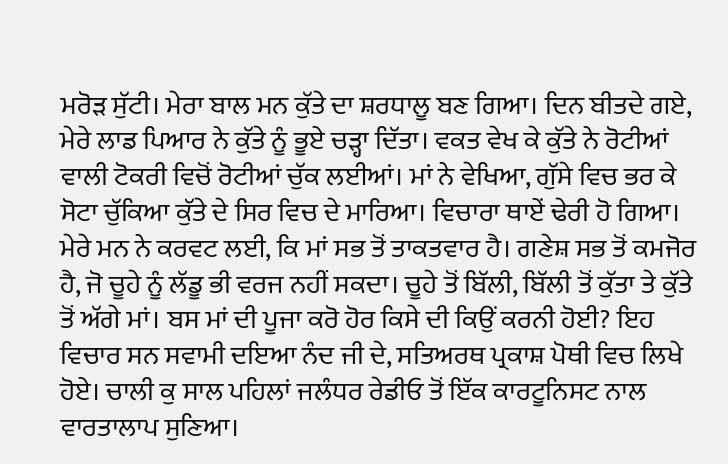ਮਰੋੜ ਸੁੱਟੀ। ਮੇਰਾ ਬਾਲ ਮਨ ਕੁੱਤੇ ਦਾ ਸ਼ਰਧਾਲੂ ਬਣ ਗਿਆ। ਦਿਨ ਬੀਤਦੇ ਗਏ, ਮੇਰੇ ਲਾਡ ਪਿਆਰ ਨੇ ਕੁੱਤੇ ਨੂੰ ਭੂਏ ਚੜ੍ਹਾ ਦਿੱਤਾ। ਵਕਤ ਵੇਖ ਕੇ ਕੁੱਤੇ ਨੇ ਰੋਟੀਆਂ ਵਾਲੀ ਟੋਕਰੀ ਵਿਚੋਂ ਰੋਟੀਆਂ ਚੁੱਕ ਲਈਆਂ। ਮਾਂ ਨੇ ਵੇਖਿਆ, ਗੁੱਸੇ ਵਿਚ ਭਰ ਕੇ ਸੋਟਾ ਚੁੱਕਿਆ ਕੁੱਤੇ ਦੇ ਸਿਰ ਵਿਚ ਦੇ ਮਾਰਿਆ। ਵਿਚਾਰਾ ਥਾਏਂ ਢੇਰੀ ਹੋ ਗਿਆ। ਮੇਰੇ ਮਨ ਨੇ ਕਰਵਟ ਲਈ, ਕਿ ਮਾਂ ਸਭ ਤੋਂ ਤਾਕਤਵਾਰ ਹੈ। ਗਣੇਸ਼ ਸਭ ਤੋਂ ਕਮਜੋਰ ਹੈ, ਜੋ ਚੂਹੇ ਨੂੰ ਲੱਡੂ ਭੀ ਵਰਜ ਨਹੀਂ ਸਕਦਾ। ਚੂਹੇ ਤੋਂ ਬਿੱਲੀ, ਬਿੱਲੀ ਤੋਂ ਕੁੱਤਾ ਤੇ ਕੁੱਤੇ ਤੋਂ ਅੱਗੇ ਮਾਂ। ਬਸ ਮਾਂ ਦੀ ਪੂਜਾ ਕਰੋ ਹੋਰ ਕਿਸੇ ਦੀ ਕਿਉਂ ਕਰਨੀ ਹੋਈ? ਇਹ ਵਿਚਾਰ ਸਨ ਸਵਾਮੀ ਦਇਆ ਨੰਦ ਜੀ ਦੇ, ਸਤਿਅਰਥ ਪ੍ਰਕਾਸ਼ ਪੋਥੀ ਵਿਚ ਲਿਖੇ ਹੋਏ। ਚਾਲੀ ਕੁ ਸਾਲ ਪਹਿਲਾਂ ਜਲੰਧਰ ਰੇਡੀਓ ਤੋਂ ਇੱਕ ਕਾਰਟੂਨਿਸਟ ਨਾਲ ਵਾਰਤਾਲਾਪ ਸੁਣਿਆ।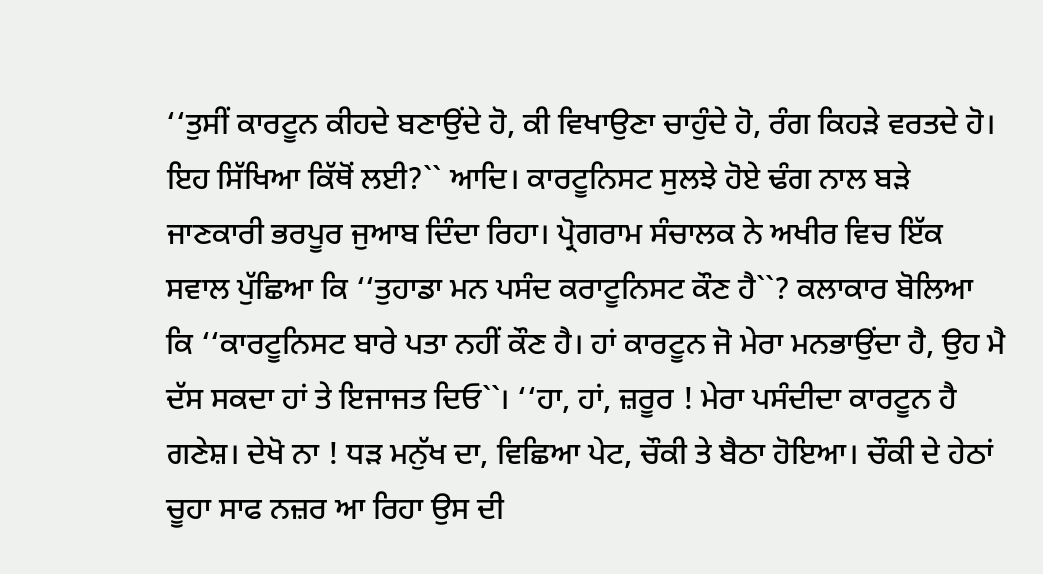‘‘ਤੁਸੀਂ ਕਾਰਟੂਨ ਕੀਹਦੇ ਬਣਾਉਂਦੇ ਹੋ, ਕੀ ਵਿਖਾਉਣਾ ਚਾਹੁੰਦੇ ਹੋ, ਰੰਗ ਕਿਹੜੇ ਵਰਤਦੇ ਹੋ। ਇਹ ਸਿੱਖਿਆ ਕਿੱਥੋਂ ਲਈ?`` ਆਦਿ। ਕਾਰਟੂਨਿਸਟ ਸੁਲਝੇ ਹੋਏ ਢੰਗ ਨਾਲ ਬੜੇ ਜਾਣਕਾਰੀ ਭਰਪੂਰ ਜੁਆਬ ਦਿੰਦਾ ਰਿਹਾ। ਪ੍ਰੋਗਰਾਮ ਸੰਚਾਲਕ ਨੇ ਅਖੀਰ ਵਿਚ ਇੱਕ ਸਵਾਲ ਪੁੱਛਿਆ ਕਿ ‘‘ਤੁਹਾਡਾ ਮਨ ਪਸੰਦ ਕਰਾਟੂਨਿਸਟ ਕੌਣ ਹੈ``? ਕਲਾਕਾਰ ਬੋਲਿਆ ਕਿ ‘‘ਕਾਰਟੂਨਿਸਟ ਬਾਰੇ ਪਤਾ ਨਹੀਂ ਕੌਣ ਹੈ। ਹਾਂ ਕਾਰਟੂਨ ਜੋ ਮੇਰਾ ਮਨਭਾਉਂਦਾ ਹੈ, ਉਹ ਮੈ ਦੱਸ ਸਕਦਾ ਹਾਂ ਤੇ ਇਜਾਜਤ ਦਿਓ``। ‘‘ਹਾ, ਹਾਂ, ਜ਼ਰੂਰ ! ਮੇਰਾ ਪਸੰਦੀਦਾ ਕਾਰਟੂਨ ਹੈ ਗਣੇਸ਼। ਦੇਖੋ ਨਾ ! ਧੜ ਮਨੁੱਖ ਦਾ, ਵਿਛਿਆ ਪੇਟ, ਚੌਕੀ ਤੇ ਬੈਠਾ ਹੋਇਆ। ਚੌਕੀ ਦੇ ਹੇਠਾਂ ਚੂਹਾ ਸਾਫ ਨਜ਼ਰ ਆ ਰਿਹਾ ਉਸ ਦੀ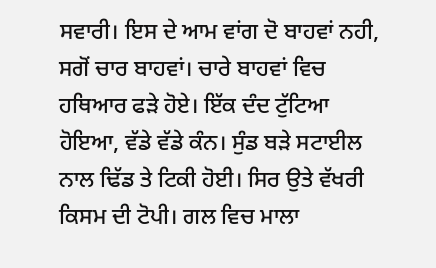ਸਵਾਰੀ। ਇਸ ਦੇ ਆਮ ਵਾਂਗ ਦੋ ਬਾਹਵਾਂ ਨਹੀ, ਸਗੋਂ ਚਾਰ ਬਾਹਵਾਂ। ਚਾਰੇ ਬਾਹਵਾਂ ਵਿਚ ਹਥਿਆਰ ਫੜੇ ਹੋਏ। ਇੱਕ ਦੰਦ ਟੁੱਟਿਆ ਹੋਇਆ, ਵੱਡੇ ਵੱਡੇ ਕੰਨ। ਸੁੰਡ ਬੜੇ ਸਟਾਈਲ ਨਾਲ ਢਿੱਡ ਤੇ ਟਿਕੀ ਹੋਈ। ਸਿਰ ਉਤੇ ਵੱਖਰੀ ਕਿਸਮ ਦੀ ਟੋਪੀ। ਗਲ ਵਿਚ ਮਾਲਾ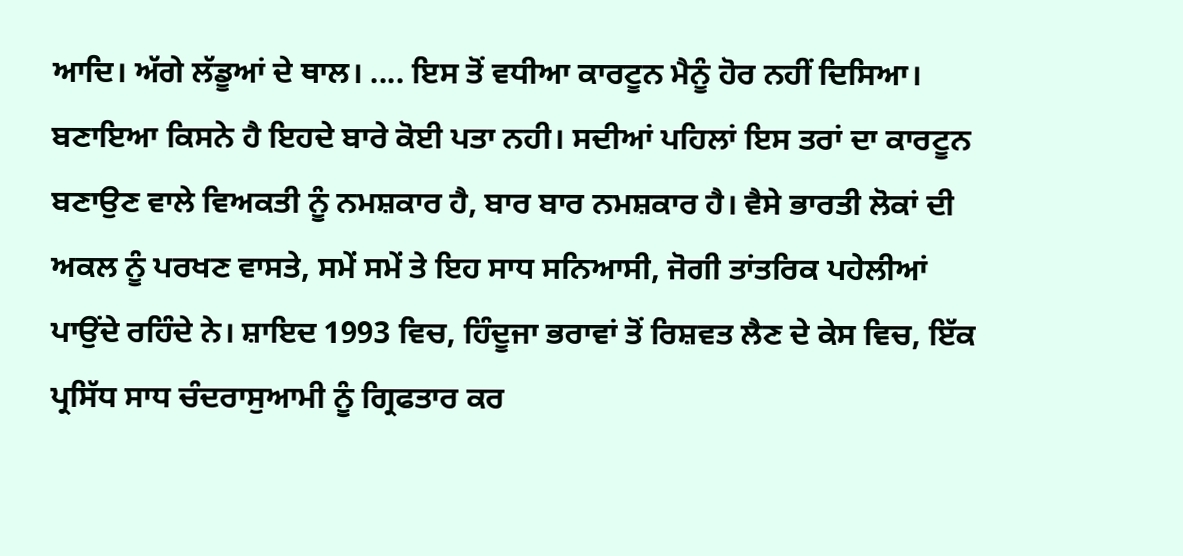ਆਦਿ। ਅੱਗੇ ਲੱਡੂਆਂ ਦੇ ਥਾਲ। .... ਇਸ ਤੋਂ ਵਧੀਆ ਕਾਰਟੂਨ ਮੈਨੂੰ ਹੋਰ ਨਹੀਂ ਦਿਸਿਆ। ਬਣਾਇਆ ਕਿਸਨੇ ਹੈ ਇਹਦੇ ਬਾਰੇ ਕੋਈ ਪਤਾ ਨਹੀ। ਸਦੀਆਂ ਪਹਿਲਾਂ ਇਸ ਤਰਾਂ ਦਾ ਕਾਰਟੂਨ ਬਣਾਉਣ ਵਾਲੇ ਵਿਅਕਤੀ ਨੂੰ ਨਮਸ਼ਕਾਰ ਹੈ, ਬਾਰ ਬਾਰ ਨਮਸ਼ਕਾਰ ਹੈ। ਵੈਸੇ ਭਾਰਤੀ ਲੋਕਾਂ ਦੀ ਅਕਲ ਨੂੰ ਪਰਖਣ ਵਾਸਤੇ, ਸਮੇਂ ਸਮੇਂ ਤੇ ਇਹ ਸਾਧ ਸਨਿਆਸੀ, ਜੋਗੀ ਤਾਂਤਰਿਕ ਪਹੇਲੀਆਂ ਪਾਉਂਦੇ ਰਹਿੰਦੇ ਨੇ। ਸ਼ਾਇਦ 1993 ਵਿਚ, ਹਿੰਦੂਜਾ ਭਰਾਵਾਂ ਤੋਂ ਰਿਸ਼ਵਤ ਲੈਣ ਦੇ ਕੇਸ ਵਿਚ, ਇੱਕ ਪ੍ਰਸਿੱਧ ਸਾਧ ਚੰਦਰਾਸੁਆਮੀ ਨੂੰ ਗ੍ਰਿਫਤਾਰ ਕਰ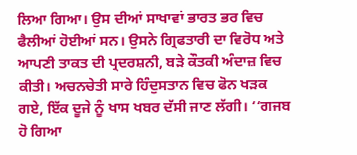ਲਿਆ ਗਿਆ। ਉਸ ਦੀਆਂ ਸਾਖਾਵਾਂ ਭਾਰਤ ਭਰ ਵਿਚ ਫੈਲੀਆਂ ਹੋਈਆਂ ਸਨ। ਉਸਨੇ ਗ੍ਰਿਫਤਾਰੀ ਦਾ ਵਿਰੋਧ ਅਤੇ ਆਪਣੀ ਤਾਕਤ ਦੀ ਪ੍ਰਦਰਸ਼ਨੀ, ਬੜੇ ਕੌਤਕੀ ਅੰਦਾਜ਼ ਵਿਚ ਕੀਤੀ। ਅਚਨਚੇਤੀ ਸਾਰੇ ਹਿੰਦੁਸਤਾਨ ਵਿਚ ਫੋਨ ਖੜਕ ਗਏ, ਇੱਕ ਦੂਜੇ ਨੂੰ ਖਾਸ ਖਬਰ ਦੱਸੀ ਜਾਣ ਲੱਗੀ। ‘‘ਗਜਬ ਹੋ ਗਿਆ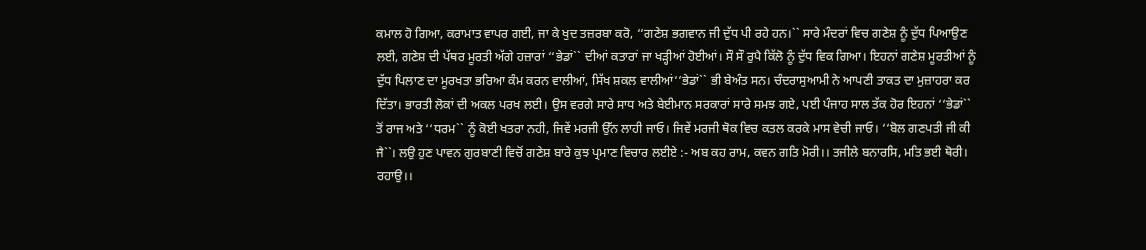ਕਮਾਲ ਹੋ ਗਿਆ, ਕਰਾਮਾਤ ਵਾਪਰ ਗਈ, ਜਾ ਕੇ ਖੁਦ ਤਜ਼ਰਬਾ ਕਰੋ, ‘‘ਗਣੇਸ਼ ਭਗਵਾਨ ਜੀ ਦੁੱਧ ਪੀ ਰਹੇ ਹਨ।`` ਸਾਰੇ ਮੰਦਰਾਂ ਵਿਚ ਗਣੇਸ਼ ਨੂੰ ਦੁੱਧ ਪਿਆਉਣ ਲਈ, ਗਣੇਸ਼ ਦੀ ਪੱਥਰ ਮੂਰਤੀ ਅੱਗੇ ਹਜ਼ਾਰਾਂ ‘‘ਭੇਡਾਂ`` ਦੀਆਂ ਕਤਾਰਾਂ ਜਾ ਖੜ੍ਹੀਆਂ ਹੋਈਆਂ। ਸੌ ਸੌ ਰੁਪੈ ਕਿੱਲੋ ਨੂੰ ਦੁੱਧ ਵਿਕ ਗਿਆ। ਇਹਨਾਂ ਗਣੇਸ਼ ਮੂਰਤੀਆਂ ਨੂੰ ਦੁੱਧ ਪਿਲਾਣ ਦਾ ਮੂਰਖਤਾ ਭਰਿਆ ਕੰਮ ਕਰਨ ਵਾਲੀਆਂ, ਸਿੱਖ ਸ਼ਕਲ ਵਾਲੀਆਂ‘‘ਭੇਡਾਂ`` ਭੀ ਬੇਅੰਤ ਸਨ। ਚੰਦਰਾਸੁਆਮੀ ਨੇ ਆਪਣੀ ਤਾਕਤ ਦਾ ਮੁਜ਼ਾਹਰਾ ਕਰ ਦਿੱਤਾ। ਭਾਰਤੀ ਲੋਕਾਂ ਦੀ ਅਕਲ ਪਰਖ ਲਈ। ਉਸ ਵਰਗੇ ਸਾਰੇ ਸਾਧ ਅਤੇ ਬੇਈਮਾਨ ਸਰਕਾਰਾਂ ਸਾਰੇ ਸਮਝ ਗਏ, ਪਈ ਪੰਜਾਹ ਸਾਲ ਤੱਕ ਹੋਰ ਇਹਨਾਂ ‘‘ਭੇਡਾਂ`` ਤੋਂ ਰਾਜ ਅਤੇ ‘‘ਧਰਮ`` ਨੂੰ ਕੋਈ ਖਤਰਾ ਨਹੀ, ਜਿਵੇਂ ਮਰਜੀ ਉੱਨ ਲਾਹੀ ਜਾਓ। ਜਿਵੇਂ ਮਰਜੀ ਥੋਕ ਵਿਚ ਕਤਲ ਕਰਕੇ ਮਾਸ ਵੇਚੀ ਜਾਓ। ‘‘ਬੋਲ ਗਣਪਤੀ ਜੀ ਕੀ ਜੈ``। ਲਉ ਹੁਣ ਪਾਵਨ ਗੁਰਬਾਣੀ ਵਿਚੋਂ ਗਣੇਸ਼ ਬਾਰੇ ਕੁਝ ਪ੍ਰਮਾਣ ਵਿਚਾਰ ਲਈਏ :- ਅਬ ਕਹ ਰਾਮ, ਕਵਨ ਗਤਿ ਮੋਰੀ।। ਤਜੀਲੇ ਬਨਾਰਸਿ, ਮਤਿ ਭਈ ਥੋਰੀ। ਰਹਾਉ।।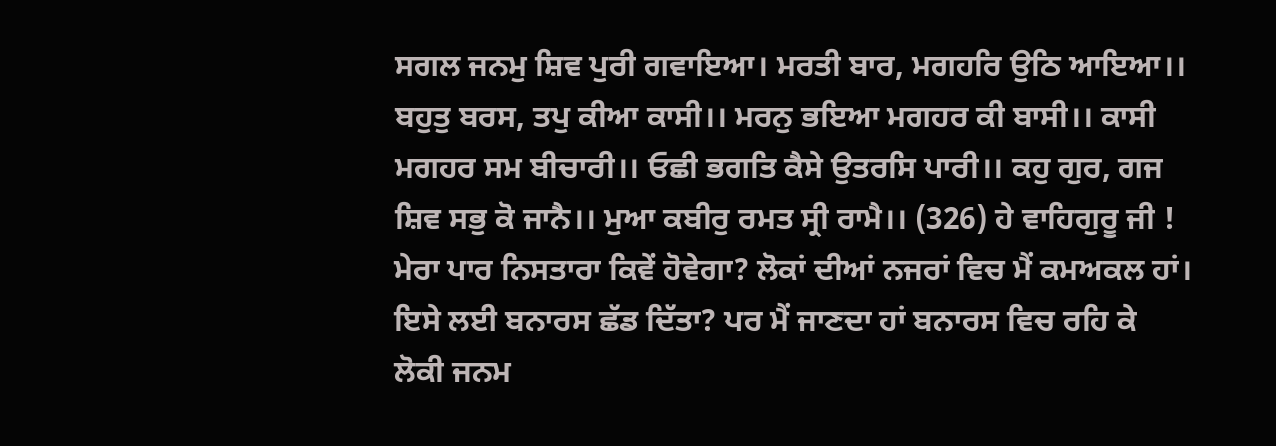ਸਗਲ ਜਨਮੁ ਸ਼ਿਵ ਪੁਰੀ ਗਵਾਇਆ। ਮਰਤੀ ਬਾਰ, ਮਗਹਰਿ ਉਠਿ ਆਇਆ।। ਬਹੁਤੁ ਬਰਸ, ਤਪੁ ਕੀਆ ਕਾਸੀ।। ਮਰਨੁ ਭਇਆ ਮਗਹਰ ਕੀ ਬਾਸੀ।। ਕਾਸੀ ਮਗਹਰ ਸਮ ਬੀਚਾਰੀ।। ਓਛੀ ਭਗਤਿ ਕੈਸੇ ਉਤਰਸਿ ਪਾਰੀ।। ਕਹੁ ਗੁਰ, ਗਜ ਸ਼ਿਵ ਸਭੁ ਕੋ ਜਾਨੈ।। ਮੁਆ ਕਬੀਰੁ ਰਮਤ ਸ੍ਰੀ ਰਾਮੈ।। (326) ਹੇ ਵਾਹਿਗੁਰੂ ਜੀ ! ਮੇਰਾ ਪਾਰ ਨਿਸਤਾਰਾ ਕਿਵੇਂ ਹੋਵੇਗਾ? ਲੋਕਾਂ ਦੀਆਂ ਨਜਰਾਂ ਵਿਚ ਮੈਂ ਕਮਅਕਲ ਹਾਂ। ਇਸੇ ਲਈ ਬਨਾਰਸ ਛੱਡ ਦਿੱਤਾ? ਪਰ ਮੈਂ ਜਾਣਦਾ ਹਾਂ ਬਨਾਰਸ ਵਿਚ ਰਹਿ ਕੇ ਲੋਕੀ ਜਨਮ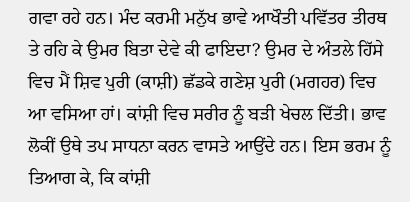ਗਵਾ ਰਹੇ ਹਨ। ਮੰਦ ਕਰਮੀ ਮਨੁੱਖ ਭਾਵੇ ਆਖੌਤੀ ਪਵਿੱਤਰ ਤੀਰਥ ਤੇ ਰਹਿ ਕੇ ਉਮਰ ਬਿਤਾ ਦੇਵੇ ਕੀ ਫਾਇਦਾ? ਉਮਰ ਦੇ ਅੰਤਲੇ ਹਿੱਸੇ ਵਿਚ ਮੈਂ ਸ਼ਿਵ ਪੁਰੀ (ਕਾਸ਼ੀ) ਛੱਡਕੇ ਗਣੇਸ਼ ਪੁਰੀ (ਮਗਹਰ) ਵਿਚ ਆ ਵਸਿਆ ਹਾਂ। ਕਾਂਸ਼ੀ ਵਿਚ ਸਰੀਰ ਨੂੰ ਬੜੀ ਖੇਚਲ ਦਿੱਤੀ। ਭਾਵ ਲੋਕੀਂ ਉਥੇ ਤਪ ਸਾਧਨਾ ਕਰਨ ਵਾਸਤੇ ਆਉਂਦੇ ਹਨ। ਇਸ ਭਰਮ ਨੂੰ ਤਿਆਗ ਕੇ, ਕਿ ਕਾਂਸ਼ੀ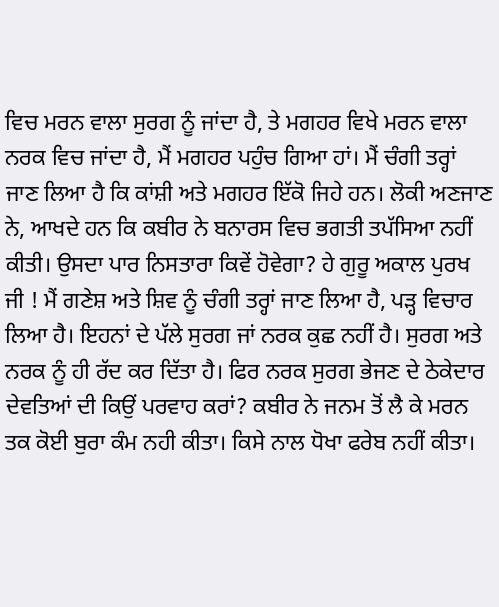ਵਿਚ ਮਰਨ ਵਾਲਾ ਸੁਰਗ ਨੂੰ ਜਾਂਦਾ ਹੈ, ਤੇ ਮਗਹਰ ਵਿਖੇ ਮਰਨ ਵਾਲਾ ਨਰਕ ਵਿਚ ਜਾਂਦਾ ਹੈ, ਮੈਂ ਮਗਹਰ ਪਹੁੰਚ ਗਿਆ ਹਾਂ। ਮੈਂ ਚੰਗੀ ਤਰ੍ਹਾਂ ਜਾਣ ਲਿਆ ਹੈ ਕਿ ਕਾਂਸ਼ੀ ਅਤੇ ਮਗਹਰ ਇੱਕੋ ਜਿਹੇ ਹਨ। ਲੋਕੀ ਅਣਜਾਣ ਨੇ, ਆਖਦੇ ਹਨ ਕਿ ਕਬੀਰ ਨੇ ਬਨਾਰਸ ਵਿਚ ਭਗਤੀ ਤਪੱਸਿਆ ਨਹੀਂ ਕੀਤੀ। ਉਸਦਾ ਪਾਰ ਨਿਸਤਾਰਾ ਕਿਵੇਂ ਹੋਵੇਗਾ? ਹੇ ਗੁਰੂ ਅਕਾਲ ਪੁਰਖ ਜੀ ! ਮੈਂ ਗਣੇਸ਼ ਅਤੇ ਸ਼ਿਵ ਨੂੰ ਚੰਗੀ ਤਰ੍ਹਾਂ ਜਾਣ ਲਿਆ ਹੈ, ਪੜ੍ਹ ਵਿਚਾਰ ਲਿਆ ਹੈ। ਇਹਨਾਂ ਦੇ ਪੱਲੇ ਸੁਰਗ ਜਾਂ ਨਰਕ ਕੁਛ ਨਹੀਂ ਹੈ। ਸੁਰਗ ਅਤੇ ਨਰਕ ਨੂੰ ਹੀ ਰੱਦ ਕਰ ਦਿੱਤਾ ਹੈ। ਫਿਰ ਨਰਕ ਸੁਰਗ ਭੇਜਣ ਦੇ ਠੇਕੇਦਾਰ ਦੇਵਤਿਆਂ ਦੀ ਕਿਉਂ ਪਰਵਾਹ ਕਰਾਂ? ਕਬੀਰ ਨੇ ਜਨਮ ਤੋਂ ਲੈ ਕੇ ਮਰਨ ਤਕ ਕੋਈ ਬੁਰਾ ਕੰਮ ਨਹੀ ਕੀਤਾ। ਕਿਸੇ ਨਾਲ ਧੋਖਾ ਫਰੇਬ ਨਹੀਂ ਕੀਤਾ।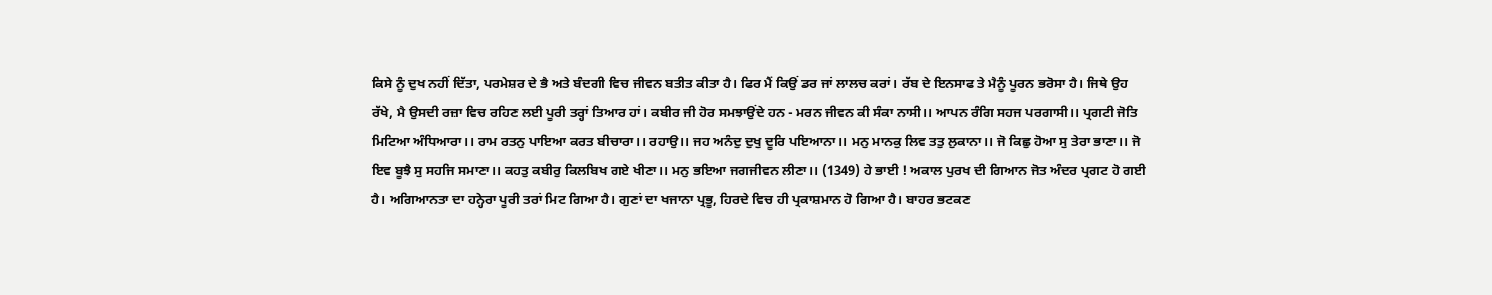ਕਿਸੇ ਨੂੰ ਦੁਖ ਨਹੀਂ ਦਿੱਤਾ, ਪਰਮੇਸ਼ਰ ਦੇ ਭੈ ਅਤੇ ਬੰਦਗੀ ਵਿਚ ਜੀਵਨ ਬਤੀਤ ਕੀਤਾ ਹੈ। ਫਿਰ ਮੈਂ ਕਿਉਂ ਡਰ ਜਾਂ ਲਾਲਚ ਕਰਾਂ। ਰੱਬ ਦੇ ਇਨਸਾਫ ਤੇ ਮੈਨੂੰ ਪੂਰਨ ਭਰੋਸਾ ਹੈ। ਜਿਥੇ ਉਹ ਰੱਖੇ, ਮੈ ਉਸਦੀ ਰਜ਼ਾ ਵਿਚ ਰਹਿਣ ਲਈ ਪੂਰੀ ਤਰ੍ਹਾਂ ਤਿਆਰ ਹਾਂ। ਕਬੀਰ ਜੀ ਹੋਰ ਸਮਝਾਉਂਦੇ ਹਨ - ਮਰਨ ਜੀਵਨ ਕੀ ਸੰਕਾ ਨਾਸੀ।। ਆਪਨ ਰੰਗਿ ਸਹਜ ਪਰਗਾਸੀ।। ਪ੍ਰਗਟੀ ਜੋਤਿ ਮਿਟਿਆ ਅੰਧਿਆਰਾ।। ਰਾਮ ਰਤਨੁ ਪਾਇਆ ਕਰਤ ਬੀਚਾਰਾ।। ਰਹਾਉ।। ਜਹ ਅਨੰਦੁ ਦੁਖੁ ਦੂਰਿ ਪਇਆਨਾ।। ਮਨੁ ਮਾਨਕੁ ਲਿਵ ਤਤੁ ਲੁਕਾਨਾ।। ਜੋ ਕਿਛੁ ਹੋਆ ਸੁ ਤੇਰਾ ਭਾਣਾ।। ਜੋ ਇਵ ਬੂਝੈ ਸੁ ਸਹਜਿ ਸਮਾਣਾ।। ਕਹਤੁ ਕਬੀਰੁ ਕਿਲਬਿਖ ਗਏ ਖੀਣਾ।। ਮਨੁ ਭਇਆ ਜਗਜੀਵਨ ਲੀਣਾ।। (1349) ਹੇ ਭਾਈ ! ਅਕਾਲ ਪੁਰਖ ਦੀ ਗਿਆਨ ਜੋਤ ਅੰਦਰ ਪ੍ਰਗਟ ਹੋ ਗਈ ਹੈ। ਅਗਿਆਨਤਾ ਦਾ ਹਨ੍ਹੇਰਾ ਪੂਰੀ ਤਰਾਂ ਮਿਟ ਗਿਆ ਹੈ। ਗੁਣਾਂ ਦਾ ਖਜਾਨਾ ਪ੍ਰਭੂ, ਹਿਰਦੇ ਵਿਚ ਹੀ ਪ੍ਰਕਾਸ਼ਮਾਨ ਹੋ ਗਿਆ ਹੈ। ਬਾਹਰ ਭਟਕਣ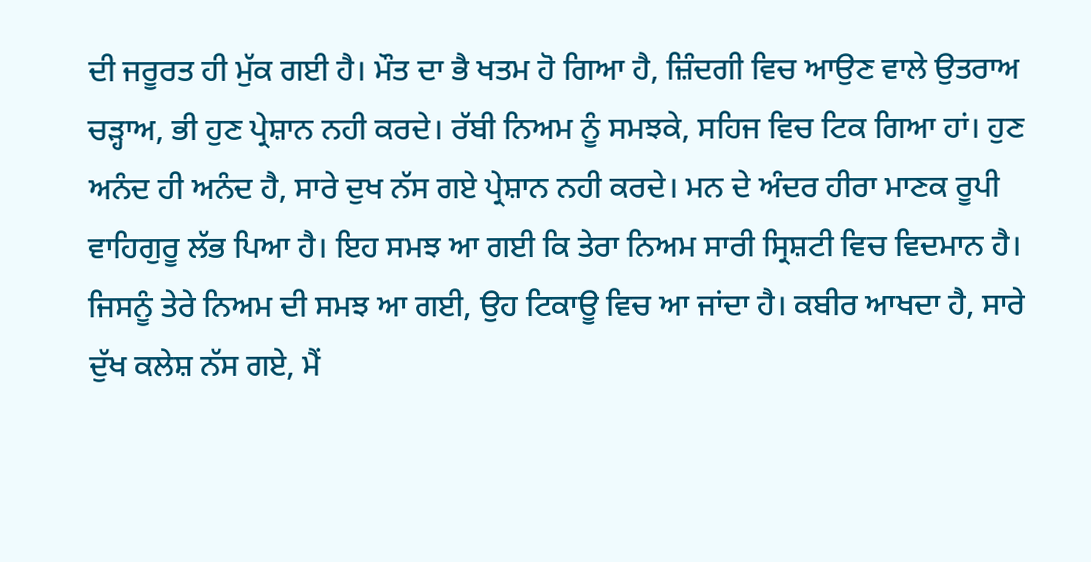ਦੀ ਜਰੂਰਤ ਹੀ ਮੁੱਕ ਗਈ ਹੈ। ਮੌਤ ਦਾ ਭੈ ਖਤਮ ਹੋ ਗਿਆ ਹੈ, ਜ਼ਿੰਦਗੀ ਵਿਚ ਆਉਣ ਵਾਲੇ ਉਤਰਾਅ ਚੜ੍ਹਾਅ, ਭੀ ਹੁਣ ਪ੍ਰੇਸ਼ਾਨ ਨਹੀ ਕਰਦੇ। ਰੱਬੀ ਨਿਅਮ ਨੂੰ ਸਮਝਕੇ, ਸਹਿਜ ਵਿਚ ਟਿਕ ਗਿਆ ਹਾਂ। ਹੁਣ ਅਨੰਦ ਹੀ ਅਨੰਦ ਹੈ, ਸਾਰੇ ਦੁਖ ਨੱਸ ਗਏ ਪ੍ਰੇਸ਼ਾਨ ਨਹੀ ਕਰਦੇ। ਮਨ ਦੇ ਅੰਦਰ ਹੀਰਾ ਮਾਣਕ ਰੂਪੀ ਵਾਹਿਗੁਰੂ ਲੱਭ ਪਿਆ ਹੈ। ਇਹ ਸਮਝ ਆ ਗਈ ਕਿ ਤੇਰਾ ਨਿਅਮ ਸਾਰੀ ਸ੍ਰਿਸ਼ਟੀ ਵਿਚ ਵਿਦਮਾਨ ਹੈ। ਜਿਸਨੂੰ ਤੇਰੇ ਨਿਅਮ ਦੀ ਸਮਝ ਆ ਗਈ, ਉਹ ਟਿਕਾਊ ਵਿਚ ਆ ਜਾਂਦਾ ਹੈ। ਕਬੀਰ ਆਖਦਾ ਹੈ, ਸਾਰੇ ਦੁੱਖ ਕਲੇਸ਼ ਨੱਸ ਗਏ, ਮੈਂ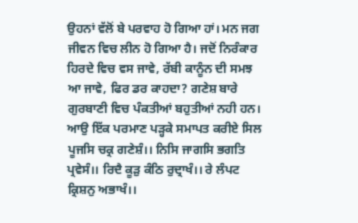ਉਹਨਾਂ ਵੱਲੋਂ ਬੇ ਪਰਵਾਹ ਹੋ ਗਿਆ ਹਾਂ। ਮਨ ਜਗ ਜੀਵਨ ਵਿਚ ਲੀਨ ਹੋ ਗਿਆ ਹੈ। ਜਦੋਂ ਨਿਰੰਕਾਰ ਹਿਰਦੇ ਵਿਚ ਵਸ ਜਾਵੇ, ਰੱਬੀ ਕਾਨੂੰਨ ਦੀ ਸਮਝ ਆ ਜਾਵੇ, ਫਿਰ ਡਰ ਕਾਹਦਾ? ਗਣੇਸ਼ ਬਾਰੇ ਗੁਰਬਾਣੀ ਵਿਚ ਪੰਕਤੀਆਂ ਬਹੁਤੀਆਂ ਨਹੀ ਹਨ। ਆਉ ਇੱਕ ਪਰਮਾਣ ਪੜ੍ਹਕੇ ਸਮਾਪਤ ਕਰੀਏ ਸਿਲ ਪੂਜਸਿ ਚਕ੍ਰ ਗਣੇਸ਼ੰ।। ਨਿਸਿ ਜਾਗਸਿ ਭਗਤਿ ਪ੍ਰਵੇਸੰ।। ਰਿਦੈ ਕੂੜੁ ਕੰਠਿ ਰੁਦ੍ਰਾਖੰ।। ਰੇ ਲੰਪਟ ਕ੍ਰਿਸ਼ਨੁ ਅਭਾਖੰ।।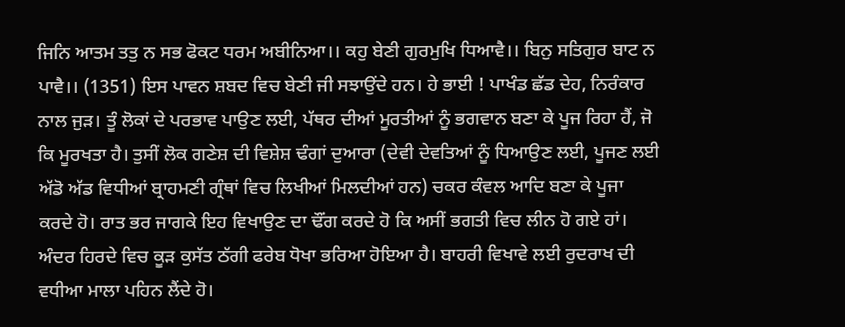ਜਿਨਿ ਆਤਮ ਤਤੁ ਨ ਸਭ ਫੋਕਟ ਧਰਮ ਅਬੀਨਿਆ।। ਕਹੁ ਬੇਣੀ ਗੁਰਮੁਖਿ ਧਿਆਵੈ।। ਬਿਨੁ ਸਤਿਗੁਰ ਬਾਟ ਨ ਪਾਵੈ।। (1351) ਇਸ ਪਾਵਨ ਸ਼ਬਦ ਵਿਚ ਬੇਣੀ ਜੀ ਸਝਾਉਂਦੇ ਹਨ। ਹੇ ਭਾਈ ! ਪਾਖੰਡ ਛੱਡ ਦੇਹ, ਨਿਰੰਕਾਰ ਨਾਲ ਜੁੜ। ਤੂੰ ਲੋਕਾਂ ਦੇ ਪਰਭਾਵ ਪਾਉਣ ਲਈ, ਪੱਥਰ ਦੀਆਂ ਮੂਰਤੀਆਂ ਨੂੰ ਭਗਵਾਨ ਬਣਾ ਕੇ ਪੂਜ ਰਿਹਾ ਹੈਂ, ਜੋ ਕਿ ਮੂਰਖਤਾ ਹੈ। ਤੁਸੀਂ ਲੋਕ ਗਣੇਸ਼ ਦੀ ਵਿਸ਼ੇਸ਼ ਢੰਗਾਂ ਦੁਆਰਾ (ਦੇਵੀ ਦੇਵਤਿਆਂ ਨੂੰ ਧਿਆਉਣ ਲਈ, ਪੂਜਣ ਲਈ ਅੱਡੋ ਅੱਡ ਵਿਧੀਆਂ ਬ੍ਰਾਹਮਣੀ ਗ੍ਰੰਥਾਂ ਵਿਚ ਲਿਖੀਆਂ ਮਿਲਦੀਆਂ ਹਨ) ਚਕਰ ਕੰਵਲ ਆਦਿ ਬਣਾ ਕੇ ਪੂਜਾ ਕਰਦੇ ਹੋ। ਰਾਤ ਭਰ ਜਾਗਕੇ ਇਹ ਵਿਖਾਉਣ ਦਾ ਢੌਂਗ ਕਰਦੇ ਹੋ ਕਿ ਅਸੀਂ ਭਗਤੀ ਵਿਚ ਲੀਨ ਹੋ ਗਏ ਹਾਂ। ਅੰਦਰ ਹਿਰਦੇ ਵਿਚ ਕੂੜ ਕੁਸੱਤ ਠੱਗੀ ਫਰੇਬ ਧੋਖਾ ਭਰਿਆ ਹੋਇਆ ਹੈ। ਬਾਹਰੀ ਵਿਖਾਵੇ ਲਈ ਰੁਦਰਾਖ ਦੀ ਵਧੀਆ ਮਾਲਾ ਪਹਿਨ ਲੈਂਦੇ ਹੋ।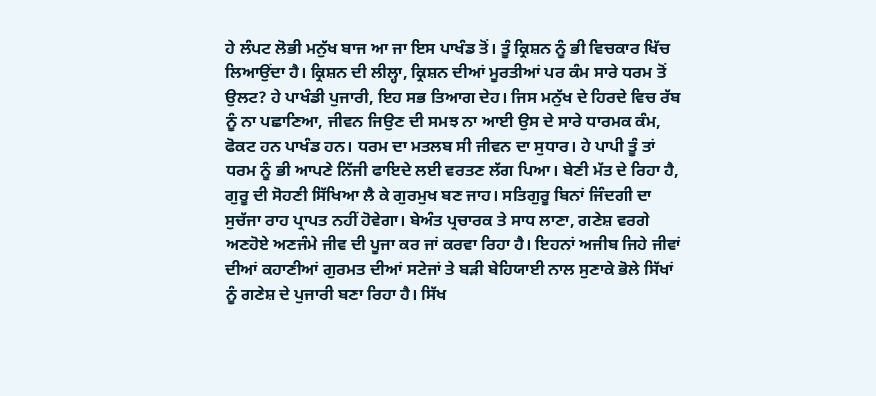ਹੇ ਲੰਪਟ ਲੋਭੀ ਮਨੁੱਖ ਬਾਜ ਆ ਜਾ ਇਸ ਪਾਖੰਡ ਤੋਂ। ਤੂੰ ਕ੍ਰਿਸ਼ਨ ਨੂੰ ਭੀ ਵਿਚਕਾਰ ਖਿੱਚ ਲਿਆਉਂਦਾ ਹੈ। ਕ੍ਰਿਸ਼ਨ ਦੀ ਲੀਲ੍ਹਾ, ਕ੍ਰਿਸ਼ਨ ਦੀਆਂ ਮੂਰਤੀਆਂ ਪਰ ਕੰਮ ਸਾਰੇ ਧਰਮ ਤੋਂ ਉਲਟ? ਹੇ ਪਾਖੰਡੀ ਪੁਜਾਰੀ, ਇਹ ਸਭ ਤਿਆਗ ਦੇਹ। ਜਿਸ ਮਨੁੱਖ ਦੇ ਹਿਰਦੇ ਵਿਚ ਰੱਬ ਨੂੰ ਨਾ ਪਛਾਣਿਆ, ਜੀਵਨ ਜਿਉਣ ਦੀ ਸਮਝ ਨਾ ਆਈ ਉਸ ਦੇ ਸਾਰੇ ਧਾਰਮਕ ਕੰਮ, ਫੋਕਟ ਹਨ ਪਾਖੰਡ ਹਨ। ਧਰਮ ਦਾ ਮਤਲਬ ਸੀ ਜੀਵਨ ਦਾ ਸੁਧਾਰ। ਹੇ ਪਾਪੀ ਤੂੰ ਤਾਂ ਧਰਮ ਨੂੰ ਭੀ ਆਪਣੇ ਨਿੱਜੀ ਫਾਇਦੇ ਲਈ ਵਰਤਣ ਲੱਗ ਪਿਆ। ਬੇਣੀ ਮੱਤ ਦੇ ਰਿਹਾ ਹੈ, ਗੁਰੂ ਦੀ ਸੋਹਣੀ ਸਿੱਖਿਆ ਲੈ ਕੇ ਗੁਰਮੁਖ ਬਣ ਜਾਹ। ਸਤਿਗੁਰੂ ਬਿਨਾਂ ਜਿੰਦਗੀ ਦਾ ਸੁਚੱਜਾ ਰਾਹ ਪ੍ਰਾਪਤ ਨਹੀਂ ਹੋਵੇਗਾ। ਬੇਅੰਤ ਪ੍ਰਚਾਰਕ ਤੇ ਸਾਧ ਲਾਣਾ, ਗਣੇਸ਼ ਵਰਗੇ ਅਣਹੋਏ ਅਣਜੰਮੇ ਜੀਵ ਦੀ ਪੂਜਾ ਕਰ ਜਾਂ ਕਰਵਾ ਰਿਹਾ ਹੈ। ਇਹਨਾਂ ਅਜੀਬ ਜਿਹੇ ਜੀਵਾਂ ਦੀਆਂ ਕਹਾਣੀਆਂ ਗੁਰਮਤ ਦੀਆਂ ਸਟੇਜਾਂ ਤੇ ਬੜੀ ਬੇਹਿਯਾਈ ਨਾਲ ਸੁਣਾਕੇ ਭੋਲੇ ਸਿੱਖਾਂ ਨੂੰ ਗਣੇਸ਼ ਦੇ ਪੁਜਾਰੀ ਬਣਾ ਰਿਹਾ ਹੈ। ਸਿੱਖ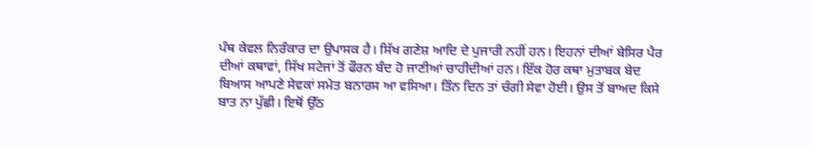ਪੰਥ ਕੇਵਲ ਨਿਰੰਕਾਰ ਦਾ ਉਪਾਸਕ ਹੈ। ਸਿੱਖ ਗਣੇਸ਼ ਆਦਿ ਦੇ ਪੁਜਾਰੀ ਨਹੀਂ ਹਨ। ਇਹਨਾਂ ਦੀਆਂ ਬੇਸਿਰ ਪੈਰ ਦੀਆਂ ਕਥਾਵਾਂ, ਸਿੱਖ ਸਟੇਜਾਂ ਤੋਂ ਫੌਰਨ ਬੰਦ ਹੋ ਜਾਣੀਆਂ ਚਾਹੀਦੀਆਂ ਹਨ। ਇੱਕ ਹੋਰ ਕਥਾ ਮੁਤਾਬਕ ਬੇਦ ਬਿਆਸ ਆਪਣੇ ਸੇਵਕਾਂ ਸਮੇਤ ਬਨਾਰਸ ਆ ਵਸਿਆ। ਤਿੰਨ ਦਿਨ ਤਾਂ ਚੰਗੀ ਸੇਵਾ ਹੋਈ। ਉਸ ਤੋਂ ਬਾਅਦ ਕਿਸੇ ਬਾਤ ਨਾ ਪੁੱਛੀ। ਇਥੋਂ ਉੱਠ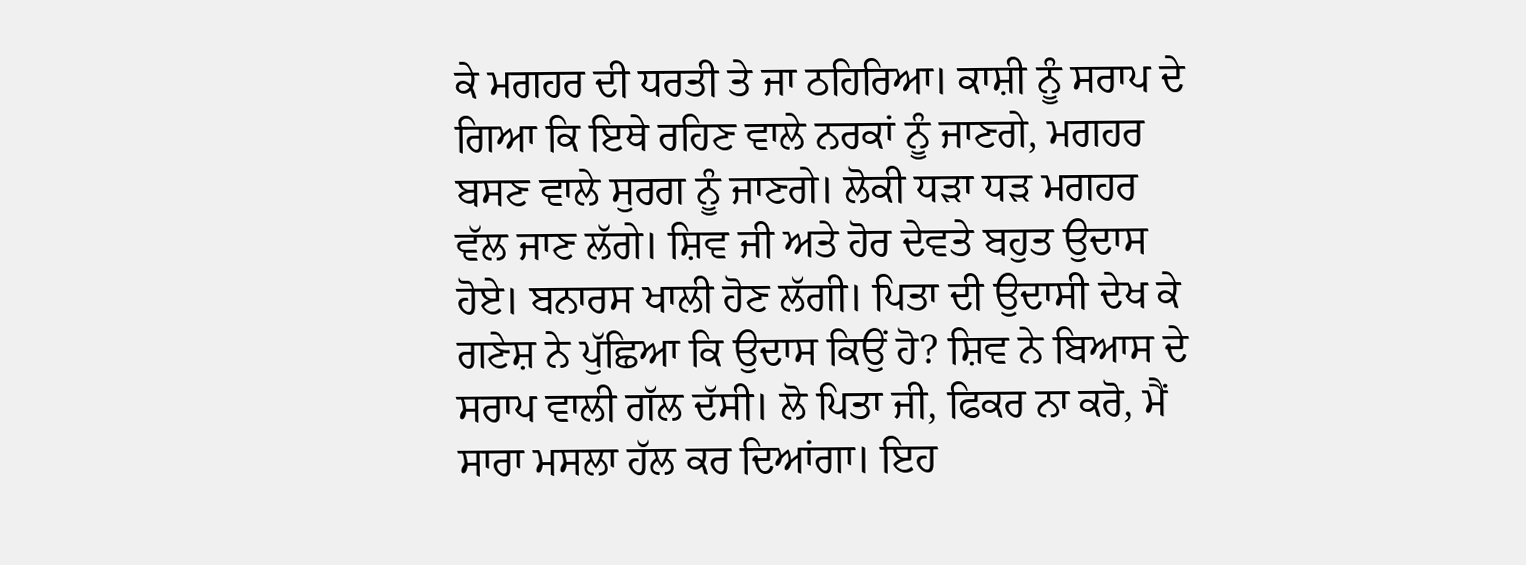ਕੇ ਮਗਹਰ ਦੀ ਧਰਤੀ ਤੇ ਜਾ ਠਹਿਰਿਆ। ਕਾਸ਼ੀ ਨੂੰ ਸਰਾਪ ਦੇ ਗਿਆ ਕਿ ਇਥੇ ਰਹਿਣ ਵਾਲੇ ਨਰਕਾਂ ਨੂੰ ਜਾਣਗੇ, ਮਗਹਰ ਬਸਣ ਵਾਲੇ ਸੁਰਗ ਨੂੰ ਜਾਣਗੇ। ਲੋਕੀ ਧੜਾ ਧੜ ਮਗਹਰ ਵੱਲ ਜਾਣ ਲੱਗੇ। ਸ਼ਿਵ ਜੀ ਅਤੇ ਹੋਰ ਦੇਵਤੇ ਬਹੁਤ ਉਦਾਸ ਹੋਏ। ਬਨਾਰਸ ਖਾਲੀ ਹੋਣ ਲੱਗੀ। ਪਿਤਾ ਦੀ ਉਦਾਸੀ ਦੇਖ ਕੇ ਗਣੇਸ਼ ਨੇ ਪੁੱਛਿਆ ਕਿ ਉਦਾਸ ਕਿਉਂ ਹੋ? ਸ਼ਿਵ ਨੇ ਬਿਆਸ ਦੇ ਸਰਾਪ ਵਾਲੀ ਗੱਲ ਦੱਸੀ। ਲੋ ਪਿਤਾ ਜੀ, ਫਿਕਰ ਨਾ ਕਰੋ, ਮੈਂ ਸਾਰਾ ਮਸਲਾ ਹੱਲ ਕਰ ਦਿਆਂਗਾ। ਇਹ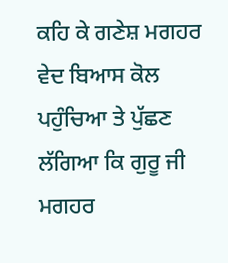ਕਹਿ ਕੇ ਗਣੇਸ਼ ਮਗਹਰ ਵੇਦ ਬਿਆਸ ਕੋਲ ਪਹੁੰਚਿਆ ਤੇ ਪੁੱਛਣ ਲੱਗਿਆ ਕਿ ਗੁਰੂ ਜੀ ਮਗਹਰ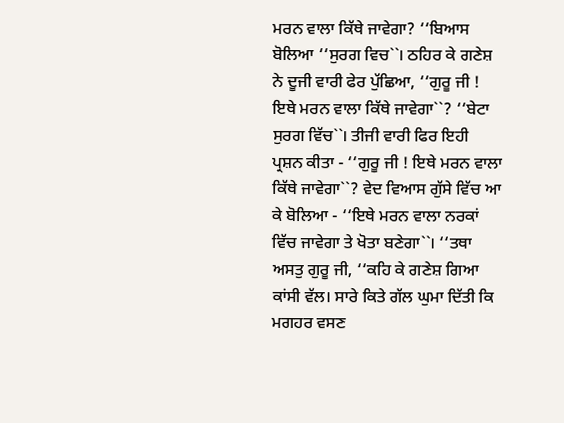ਮਰਨ ਵਾਲਾ ਕਿੱਥੇ ਜਾਵੇਗਾ? ‘‘ਬਿਆਸ ਬੋਲਿਆ ‘‘ਸੁਰਗ ਵਿਚ``। ਠਹਿਰ ਕੇ ਗਣੇਸ਼ ਨੇ ਦੂਜੀ ਵਾਰੀ ਫੇਰ ਪੁੱਛਿਆ, ‘‘ਗੁਰੂ ਜੀ ! ਇਥੇ ਮਰਨ ਵਾਲਾ ਕਿੱਥੇ ਜਾਵੇਗਾ``? ‘‘ਬੇਟਾ ਸੁਰਗ ਵਿੱਚ``। ਤੀਜੀ ਵਾਰੀ ਫਿਰ ਇਹੀ ਪ੍ਰਸ਼ਨ ਕੀਤਾ - ‘‘ਗੁਰੂ ਜੀ ! ਇਥੇ ਮਰਨ ਵਾਲਾ ਕਿੱਥੇ ਜਾਵੇਗਾ``? ਵੇਦ ਵਿਆਸ ਗੁੱਸੇ ਵਿੱਚ ਆ ਕੇ ਬੋਲਿਆ - ‘‘ਇਥੇ ਮਰਨ ਵਾਲਾ ਨਰਕਾਂ ਵਿੱਚ ਜਾਵੇਗਾ ਤੇ ਖੋਤਾ ਬਣੇਗਾ``। ‘‘ਤਥਾ ਅਸਤੁ ਗੁਰੂ ਜੀ, ‘‘ਕਹਿ ਕੇ ਗਣੇਸ਼ ਗਿਆ ਕਾਂਸੀ ਵੱਲ। ਸਾਰੇ ਕਿਤੇ ਗੱਲ ਘੁਮਾ ਦਿੱਤੀ ਕਿ ਮਗਹਰ ਵਸਣ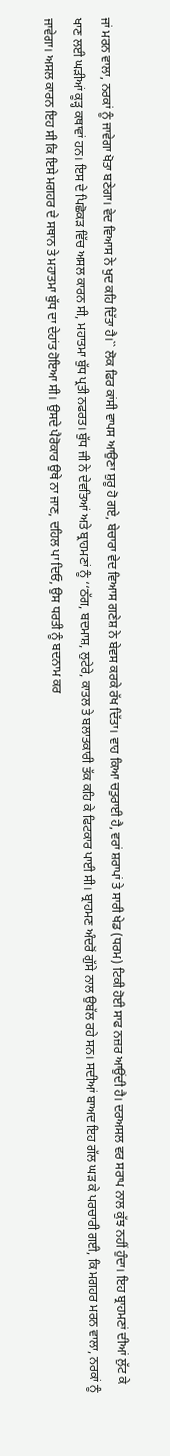ਜਾਂ ਮਰਨ ਵਾਲਾ, ਨਰਕਾਂ ਨੂੰ ਜਾਵੇਗਾ ਖੋਤਾ ਬਣੇਗਾ। ਵੇਦ ਵਿਆਸ ਨੇ ਖੁਦ ਕਹਿ ਦਿੱਤਾ ਹੈ।`` ਲੋਕ ਫਿਰ ਕਾਂਸੀ ਵਾਪਸ ਆਉਣਾ ਸ਼ੁਰੂ ਹੋ ਗਏ, ਬੇਚਾਰਾ ਵੇਦ ਵਿਆਸ ਗਣੇਸ਼ ਨੇ ਬੇਵਸ ਕਰਕੇ ਰੱਖ ਦਿੱਤਾ। ਵਾਹ ਕਿਆ ਚਤੁਰਾਈ ਹੈ, ਵਰਾਂ ਸ਼ਰਾਪਾਂ ਤੇ ਸਾਰੀ ਖੇਡ (ਧਰਮ) ਟਿਕੀ ਹੋਈ ਸਾਫ ਨਜ਼ਰ ਆਉਂਦੀ ਹੈ। ਦਰਅਸਲ ਵਰ ਸਰਾਪ ਨਾਲ ਕੁੱਝ ਨਹੀਂ ਹੁੰਦਾ। ਇਹ ਬ੍ਰਾਹਮਣਾਂ ਦੀਆਂ ਲੁੱਟ ਕੇ ਖਾਣ ਲਈ ਘੜੀਆਂ ਕੂੜ੍ਹ ਕਥਾਵਾਂ ਹਨ। ਇਸ ਦੇ ਪਿਛੋਕੜ ਵਿੱਚ ਅਸਲ ਕਾਰਨ ਸੀ, ਮਹਾਤਮਾ ਬੁੱਧ ਪ੍ਰਤੀ ਨਫਰਤ। ਬੁੱਧ ਜੀ ਨੇ ਦੇਵਤਿਆਂ ਅਤੇ ਬ੍ਰਾਹਮਣਾਂ ਨੂੰ ‘‘ਠੱਗ, ਬਦਮਾਸ਼, ਲੁਟੇਰੇ, ਕਾਤਲ ਤੇ ਬਲਾਤਕਾਰੀ ਤੱਕ ਕਹਿ ਕੇ ਫਿਟਕਾਰ ਪਾਈ ਸੀ। ਬ੍ਰਾਹਮਣ ਅੰਦਰੋਂ ਗੁੱਸੇ ਨਾਲ ਉਬੱਲ ਰਹੇ ਸਨ। ਸਦੀਆਂ ਬਾਅਦ ਇਹ ਗੱਲ ਘੜ ਕੇ ਪਰਚਾਰੀ ਗਈ, ਕਿ ਮਗਹਰ ਮਰਨ ਵਾਲਾ, ਨਰਕਾਂ ਨੂੰ ਜਾਵੇਗਾ। ਅਸਲ ਕਾਰਨ ਇਹ ਸੀ ਕਿ ਇਸੇ ਮਗਹਰ ਦੇ ਸਥਾਨ ਤੇ ਮਹਾਤਮਾ ਬੁੱਧ ਦਾ ਦੇਹਾਂਤ ਹੋਇਆ ਸੀ। ਉਸਦੇ ਪੈਰੋਕਾਰ ਉਥੇ ਨਾ ਜਾਣ, ਦਹਿਲ ਪਾ ਦਿਓ, ਉਸ ਧਰਤੀ ਨੂੰ ਬਦਨਾਮ ਕਰ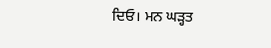ਦਿਓ। ਮਨ ਘੜ੍ਹਤ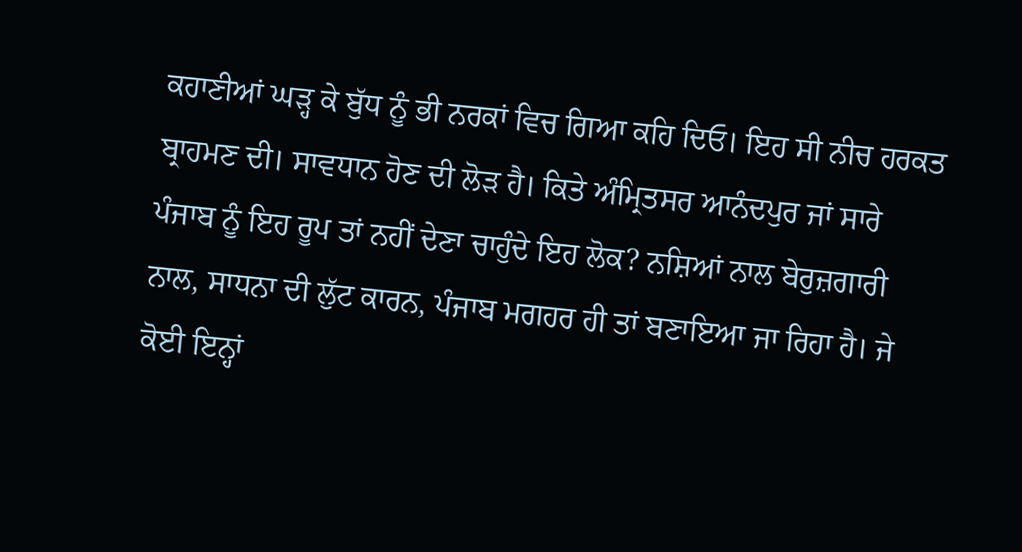ਕਹਾਣੀਆਂ ਘੜ੍ਹ ਕੇ ਬੁੱਧ ਨੂੰ ਭੀ ਨਰਕਾਂ ਵਿਚ ਗਿਆ ਕਹਿ ਦਿਓ। ਇਹ ਸੀ ਨੀਚ ਹਰਕਤ ਬ੍ਰਾਹਮਣ ਦੀ। ਸਾਵਧਾਨ ਹੋਣ ਦੀ ਲੋੜ ਹੈ। ਕਿਤੇ ਅੰਮ੍ਰਿਤਸਰ ਆਨੰਦਪੁਰ ਜਾਂ ਸਾਰੇ ਪੰਜਾਬ ਨੂੰ ਇਹ ਰੂਪ ਤਾਂ ਨਹੀਂ ਦੇਣਾ ਚਾਹੁੰਦੇ ਇਹ ਲੋਕ? ਨਸ਼ਿਆਂ ਨਾਲ ਬੇਰੁਜ਼ਗਾਰੀ ਨਾਲ, ਸਾਧਨਾ ਦੀ ਲੁੱਟ ਕਾਰਨ, ਪੰਜਾਬ ਮਗਹਰ ਹੀ ਤਾਂ ਬਣਾਇਆ ਜਾ ਰਿਹਾ ਹੈ। ਜੇ ਕੋਈ ਇਨ੍ਹਾਂ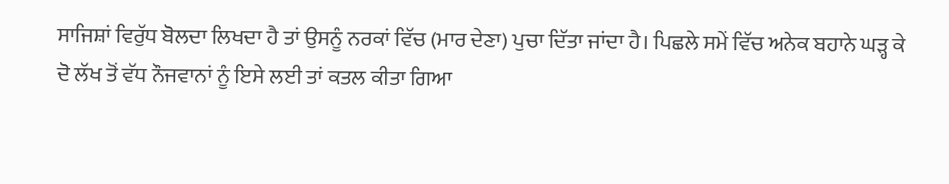ਸਾਜਿਸ਼ਾਂ ਵਿਰੁੱਧ ਬੋਲਦਾ ਲਿਖਦਾ ਹੈ ਤਾਂ ਉਸਨੂੰ ਨਰਕਾਂ ਵਿੱਚ (ਮਾਰ ਦੇਣਾ) ਪੁਚਾ ਦਿੱਤਾ ਜਾਂਦਾ ਹੈ। ਪਿਛਲੇ ਸਮੇਂ ਵਿੱਚ ਅਨੇਕ ਬਹਾਨੇ ਘੜ੍ਹ ਕੇ ਦੋ ਲੱਖ ਤੋਂ ਵੱਧ ਨੌਜਵਾਨਾਂ ਨੂੰ ਇਸੇ ਲਈ ਤਾਂ ਕਤਲ ਕੀਤਾ ਗਿਆ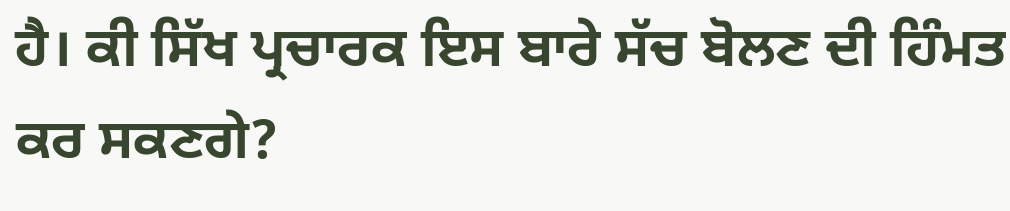ਹੈ। ਕੀ ਸਿੱਖ ਪ੍ਰਚਾਰਕ ਇਸ ਬਾਰੇ ਸੱਚ ਬੋਲਣ ਦੀ ਹਿੰਮਤ ਕਰ ਸਕਣਗੇ?